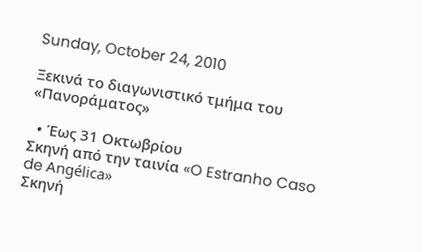Sunday, October 24, 2010

Ξεκινά το διαγωνιστικό τμήμα του «Πανοράματος»

  • Έως 31 Οκτωβρίου
Σκηνή από την ταινία «O Estranho Caso de Angélica»
Σκηνή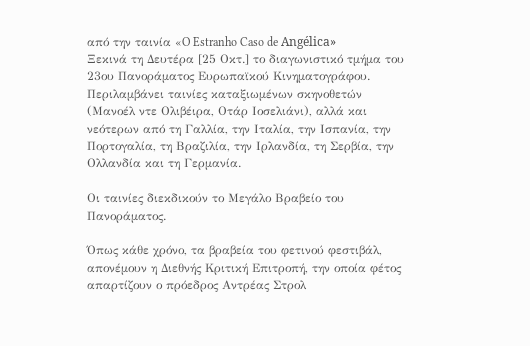από την ταινία «O Estranho Caso de Angélica»
Ξεκινά τη Δευτέρα [25 Οκτ.] το διαγωνιστικό τμήμα του 23ου Πανοράματος Ευρωπαϊκού Κινηματογράφου. Περιλαμβάνει ταινίες καταξιωμένων σκηνοθετών (Μανοέλ ντε Ολιβέιρα, Οτάρ Ιοσελιάνι), αλλά και νεότερων από τη Γαλλία, την Ιταλία, την Ισπανία, την Πορτογαλία, τη Βραζιλία, την Ιρλανδία, τη Σερβία, την Ολλανδία και τη Γερμανία.

Οι ταινίες διεκδικούν το Μεγάλο Βραβείο του Πανοράματος.

Όπως κάθε χρόνο, τα βραβεία του φετινού φεστιβάλ, απονέμουν η Διεθνής Κριτική Επιτροπή, την οποία φέτος απαρτίζουν ο πρόεδρος Αντρέας Στρολ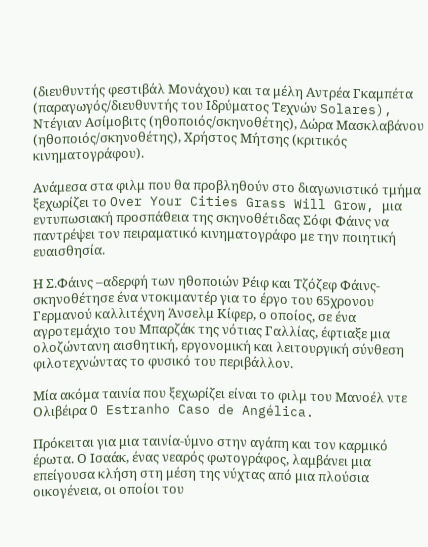(διευθυντής φεστιβάλ Μονάχου) και τα μέλη Αντρέα Γκαμπέτα (παραγωγός/διευθυντής του Ιδρύματος Τεχνών Solares), Ντέγιαν Ασίμοβιτς (ηθοποιός/σκηνοθέτης), Δώρα Μασκλαβάνου (ηθοποιός/σκηνοθέτης), Χρήστος Μήτσης (κριτικός κινηματογράφου).

Ανάμεσα στα φιλμ που θα προβληθούν στο διαγωνιστικό τμήμα ξεχωρίζει το Over Your Cities Grass Will Grow, μια εντυπωσιακή προσπάθεια της σκηνοθέτιδας Σόφι Φάινς να παντρέψει τον πειραματικό κινηματογράφο με την ποιητική ευαισθησία.

Η Σ.Φάινς –αδερφή των ηθοποιών Ρέιφ και Τζόζεφ Φάινς- σκηνοθέτησε ένα ντοκιμαντέρ για το έργο του 65χρονου Γερμανού καλλιτέχνη Άνσελμ Κίφερ, ο οποίος, σε ένα αγροτεμάχιο του Μπαρζάκ της νότιας Γαλλίας, έφτιαξε μια ολοζώντανη αισθητική, εργονομική και λειτουργική σύνθεση φιλοτεχνώντας το φυσικό του περιβάλλον.

Μία ακόμα ταινία που ξεχωρίζει είναι το φιλμ του Μανοέλ ντε Ολιβέιρα O Estranho Caso de Angélica.

Πρόκειται για μια ταινία-ύμνο στην αγάπη και τον καρμικό έρωτα. Ο Ισαάκ, ένας νεαρός φωτογράφος, λαμβάνει μια επείγουσα κλήση στη μέση της νύχτας από μια πλούσια οικογένεια, οι οποίοι του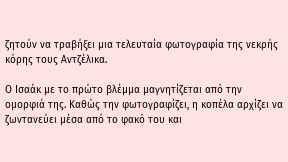ζητούν να τραβήξει μια τελευταία φωτογραφία της νεκρής κόρης τους Αντζέλικα.

Ο Ισαάκ με το πρώτο βλέμμα μαγνητίζεται από την ομορφιά της. Καθώς την φωτογραφίζει, η κοπέλα αρχίζει να ζωντανεύει μέσα από το φακό του και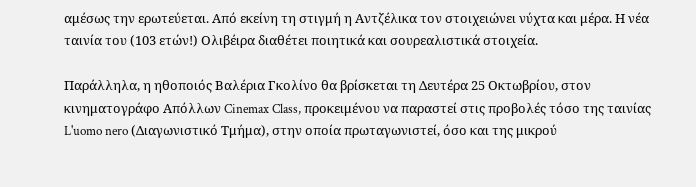αμέσως την ερωτεύεται. Από εκείνη τη στιγμή η Αντζέλικα τον στοιχειώνει νύχτα και μέρα. Η νέα ταινία του (103 ετών!) Ολιβέιρα διαθέτει ποιητικά και σουρεαλιστικά στοιχεία.

Παράλληλα, η ηθοποιός Βαλέρια Γκολίνο θα βρίσκεται τη Δευτέρα 25 Οκτωβρίου, στον κινηματογράφο Απόλλων Cinemax Class, προκειμένου να παραστεί στις προβολές τόσο της ταινίας L'uomo nero (Διαγωνιστικό Τμήμα), στην οποία πρωταγωνιστεί, όσο και της μικρού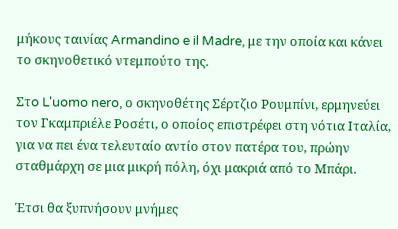μήκους ταινίας Armandino e il Madre, με την οποία και κάνει το σκηνοθετικό ντεμπούτο της.

Στo L'uomo nero, ο σκηνοθέτης Σέρτζιο Ρουμπίνι, ερμηνεύει τον Γκαμπριέλε Ροσέτι, ο οποίος επιστρέφει στη νότια Ιταλία, για να πει ένα τελευταίο αντίο στον πατέρα του, πρώην σταθμάρχη σε μια μικρή πόλη, όχι μακριά από το Μπάρι.

Έτσι θα ξυπνήσουν μνήμες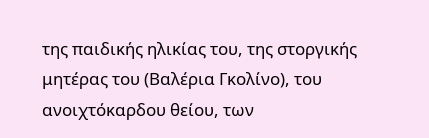της παιδικής ηλικίας του, της στοργικής μητέρας του (Βαλέρια Γκολίνο), του ανοιχτόκαρδου θείου, των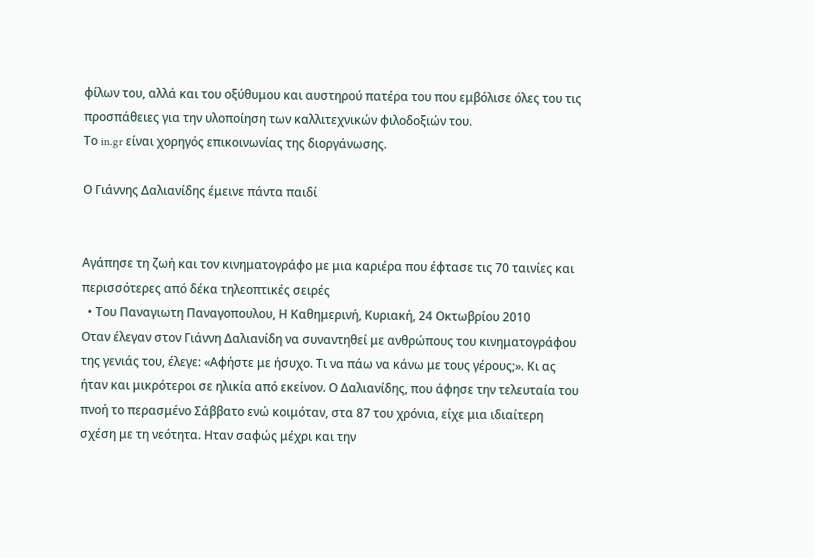φίλων του, αλλά και του οξύθυμου και αυστηρού πατέρα του που εμβόλισε όλες του τις προσπάθειες για την υλοποίηση των καλλιτεχνικών φιλοδοξιών του.
Το in.gr είναι χορηγός επικοινωνίας της διοργάνωσης.

Ο Γιάννης Δαλιανίδης έμεινε πάντα παιδί


Αγάπησε τη ζωή και τον κινηματογράφο με μια καριέρα που έφτασε τις 70 ταινίες και περισσότερες από δέκα τηλεοπτικές σειρές
  • Του Παναγιωτη Παναγοπουλου, Η Καθημερινή, Kυριακή, 24 Oκτωβρίου 2010
Οταν έλεγαν στον Γιάννη Δαλιανίδη να συναντηθεί με ανθρώπους του κινηματογράφου της γενιάς του, έλεγε: «Αφήστε με ήσυχο. Τι να πάω να κάνω με τους γέρους;». Κι ας ήταν και μικρότεροι σε ηλικία από εκείνον. Ο Δαλιανίδης, που άφησε την τελευταία του πνοή το περασμένο Σάββατο ενώ κοιμόταν, στα 87 του χρόνια, είχε μια ιδιαίτερη σχέση με τη νεότητα. Ηταν σαφώς μέχρι και την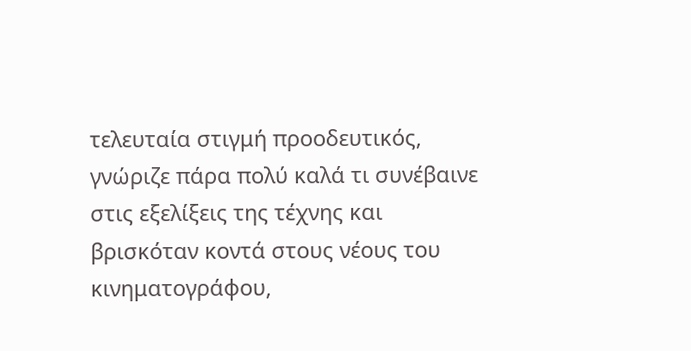τελευταία στιγμή προοδευτικός, γνώριζε πάρα πολύ καλά τι συνέβαινε στις εξελίξεις της τέχνης και βρισκόταν κοντά στους νέους του κινηματογράφου,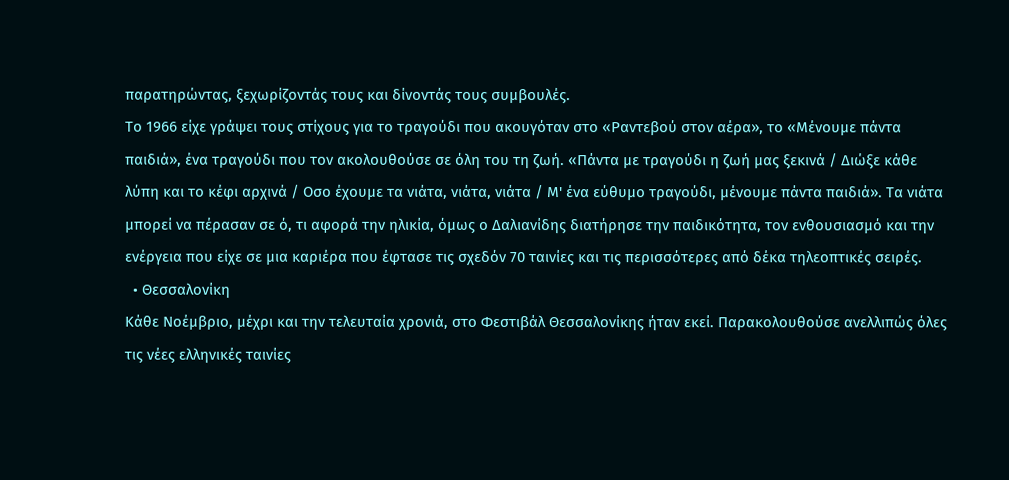παρατηρώντας, ξεχωρίζοντάς τους και δίνοντάς τους συμβουλές.
Το 1966 είχε γράψει τους στίχους για το τραγούδι που ακουγόταν στο «Ραντεβού στον αέρα», το «Μένουμε πάντα παιδιά», ένα τραγούδι που τον ακολουθούσε σε όλη του τη ζωή. «Πάντα με τραγούδι η ζωή μας ξεκινά / Διώξε κάθε λύπη και το κέφι αρχινά / Οσο έχουμε τα νιάτα, νιάτα, νιάτα / Μ' ένα εύθυμο τραγούδι, μένουμε πάντα παιδιά». Τα νιάτα μπορεί να πέρασαν σε ό, τι αφορά την ηλικία, όμως ο Δαλιανίδης διατήρησε την παιδικότητα, τον ενθουσιασμό και την ενέργεια που είχε σε μια καριέρα που έφτασε τις σχεδόν 70 ταινίες και τις περισσότερες από δέκα τηλεοπτικές σειρές.
  • Θεσσαλονίκη
Κάθε Νοέμβριο, μέχρι και την τελευταία χρονιά, στο Φεστιβάλ Θεσσαλονίκης ήταν εκεί. Παρακολουθούσε ανελλιπώς όλες τις νέες ελληνικές ταινίες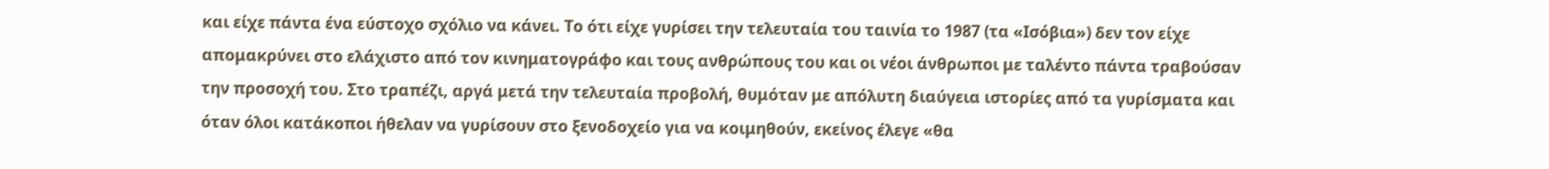και είχε πάντα ένα εύστοχο σχόλιο να κάνει. Το ότι είχε γυρίσει την τελευταία του ταινία το 1987 (τα «Ισόβια») δεν τον είχε απομακρύνει στο ελάχιστο από τον κινηματογράφο και τους ανθρώπους του και οι νέοι άνθρωποι με ταλέντο πάντα τραβούσαν την προσοχή του. Στο τραπέζι, αργά μετά την τελευταία προβολή, θυμόταν με απόλυτη διαύγεια ιστορίες από τα γυρίσματα και όταν όλοι κατάκοποι ήθελαν να γυρίσουν στο ξενοδοχείο για να κοιμηθούν, εκείνος έλεγε «θα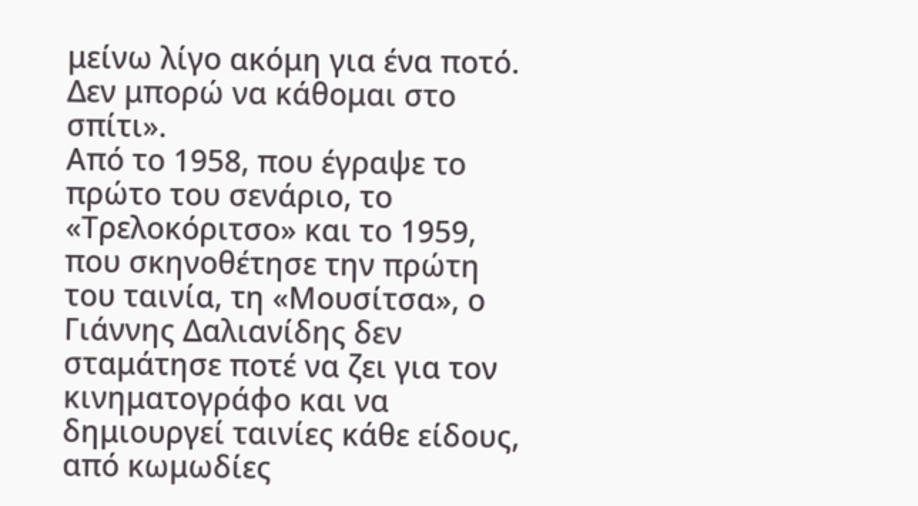μείνω λίγο ακόμη για ένα ποτό. Δεν μπορώ να κάθομαι στο σπίτι».
Από το 1958, που έγραψε το πρώτο του σενάριο, το «Τρελοκόριτσο» και το 1959, που σκηνοθέτησε την πρώτη του ταινία, τη «Μουσίτσα», ο Γιάννης Δαλιανίδης δεν σταμάτησε ποτέ να ζει για τον κινηματογράφο και να δημιουργεί ταινίες κάθε είδους, από κωμωδίες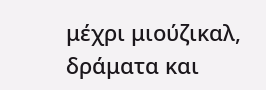μέχρι μιούζικαλ, δράματα και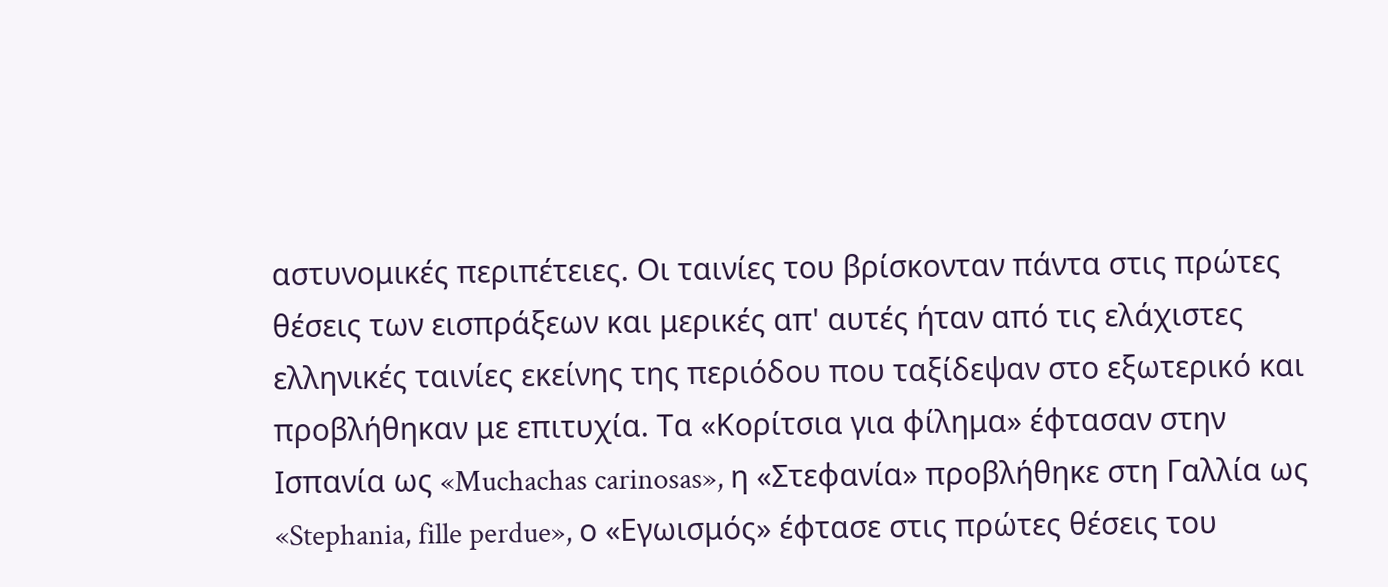αστυνομικές περιπέτειες. Οι ταινίες του βρίσκονταν πάντα στις πρώτες θέσεις των εισπράξεων και μερικές απ' αυτές ήταν από τις ελάχιστες ελληνικές ταινίες εκείνης της περιόδου που ταξίδεψαν στο εξωτερικό και προβλήθηκαν με επιτυχία. Τα «Κορίτσια για φίλημα» έφτασαν στην Ισπανία ως «Muchachas carinosas», η «Στεφανία» προβλήθηκε στη Γαλλία ως «Stephania, fille perdue», ο «Εγωισμός» έφτασε στις πρώτες θέσεις του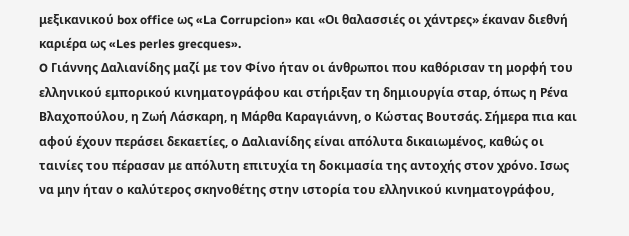μεξικανικού box office ως «La Corrupcion» και «Οι θαλασσιές οι χάντρες» έκαναν διεθνή καριέρα ως «Les perles grecques».
O Γιάννης Δαλιανίδης μαζί με τον Φίνο ήταν οι άνθρωποι που καθόρισαν τη μορφή του ελληνικού εμπορικού κινηματογράφου και στήριξαν τη δημιουργία σταρ, όπως η Ρένα Βλαχοπούλου, η Ζωή Λάσκαρη, η Μάρθα Καραγιάννη, ο Κώστας Βουτσάς. Σήμερα πια και αφού έχουν περάσει δεκαετίες, ο Δαλιανίδης είναι απόλυτα δικαιωμένος, καθώς οι ταινίες του πέρασαν με απόλυτη επιτυχία τη δοκιμασία της αντοχής στον χρόνο. Ισως να μην ήταν ο καλύτερος σκηνοθέτης στην ιστορία του ελληνικού κινηματογράφου,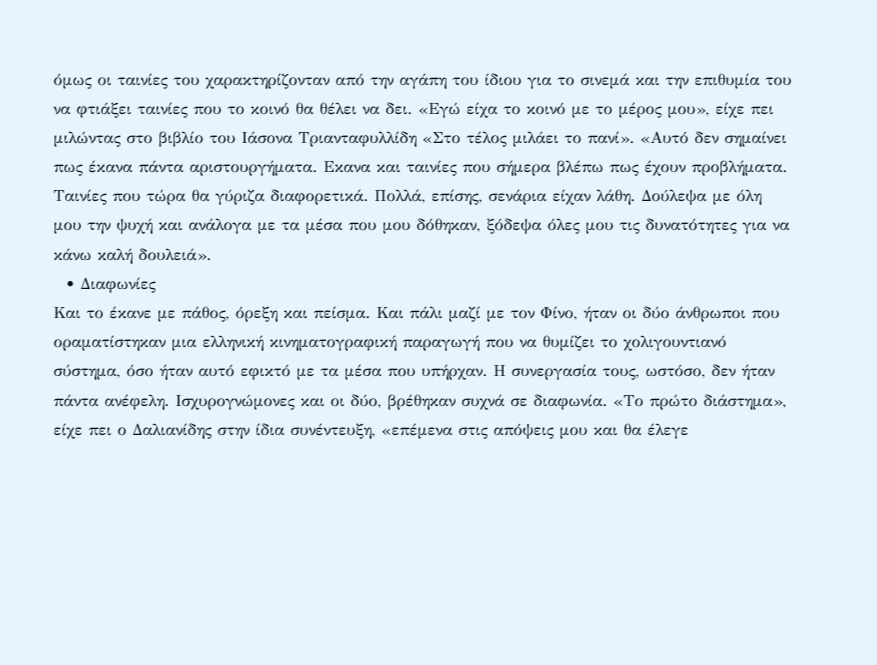όμως οι ταινίες του χαρακτηρίζονταν από την αγάπη του ίδιου για το σινεμά και την επιθυμία του να φτιάξει ταινίες που το κοινό θα θέλει να δει. «Εγώ είχα το κοινό με το μέρος μου», είχε πει μιλώντας στο βιβλίο του Ιάσονα Τριανταφυλλίδη «Στο τέλος μιλάει το πανί». «Αυτό δεν σημαίνει πως έκανα πάντα αριστουργήματα. Εκανα και ταινίες που σήμερα βλέπω πως έχουν προβλήματα. Ταινίες που τώρα θα γύριζα διαφορετικά. Πολλά, επίσης, σενάρια είχαν λάθη. Δούλεψα με όλη μου την ψυχή και ανάλογα με τα μέσα που μου δόθηκαν, ξόδεψα όλες μου τις δυνατότητες για να κάνω καλή δουλειά».
  • Διαφωνίες
Και το έκανε με πάθος, όρεξη και πείσμα. Και πάλι μαζί με τον Φίνο, ήταν οι δύο άνθρωποι που οραματίστηκαν μια ελληνική κινηματογραφική παραγωγή που να θυμίζει το χολιγουντιανό σύστημα, όσο ήταν αυτό εφικτό με τα μέσα που υπήρχαν. Η συνεργασία τους, ωστόσο, δεν ήταν πάντα ανέφελη. Ισχυρογνώμονες και οι δύο, βρέθηκαν συχνά σε διαφωνία. «Το πρώτο διάστημα», είχε πει ο Δαλιανίδης στην ίδια συνέντευξη, «επέμενα στις απόψεις μου και θα έλεγε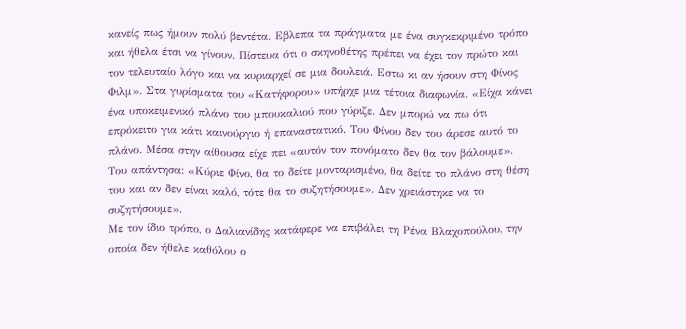κανείς πως ήμουν πολύ βεντέτα. Εβλεπα τα πράγματα με ένα συγκεκριμένο τρόπο και ήθελα έτσι να γίνουν. Πίστευα ότι ο σκηνοθέτης πρέπει να έχει τον πρώτο και τον τελευταίο λόγο και να κυριαρχεί σε μια δουλειά. Εστω κι αν ήσουν στη Φίνος Φιλμ». Στα γυρίσματα του «Κατήφορου» υπήρχε μια τέτοια διαφωνία. «Είχα κάνει ένα υποκειμενικό πλάνο του μπουκαλιού που γύριζε. Δεν μπορώ να πω ότι επρόκειτο για κάτι καινούργιο ή επαναστατικό. Του Φίνου δεν του άρεσε αυτό το πλάνο. Μέσα στην αίθουσα είχε πει «αυτόν τον πονόματο δεν θα τον βάλουμε». Του απάντησα: «Κύριε Φίνο, θα το δείτε μονταρισμένο, θα δείτε το πλάνο στη θέση του και αν δεν είναι καλό, τότε θα το συζητήσουμε». Δεν χρειάστηκε να το συζητήσουμε».
Με τον ίδιο τρόπο, ο Δαλιανίδης κατάφερε να επιβάλει τη Ρένα Βλαχοπούλου, την οποία δεν ήθελε καθόλου ο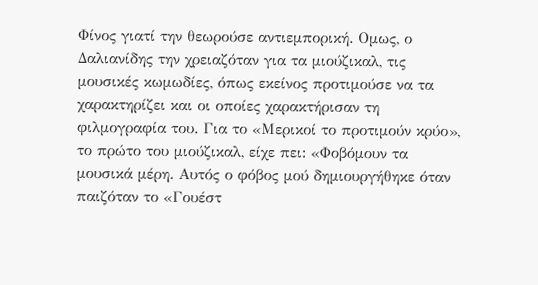Φίνος γιατί την θεωρούσε αντιεμπορική. Ομως, ο Δαλιανίδης την χρειαζόταν για τα μιούζικαλ, τις μουσικές κωμωδίες, όπως εκείνος προτιμούσε να τα χαρακτηρίζει και οι οποίες χαρακτήρισαν τη φιλμογραφία του. Για το «Μερικοί το προτιμούν κρύο», το πρώτο του μιούζικαλ, είχε πει: «Φοβόμουν τα μουσικά μέρη. Αυτός ο φόβος μού δημιουργήθηκε όταν παιζόταν το «Γουέστ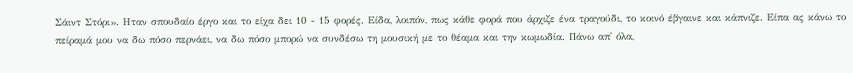Σάιντ Στόρι». Ηταν σπουδαίο έργο και το είχα δει 10 - 15 φορές. Είδα, λοιπόν, πως κάθε φορά που άρχιζε ένα τραγούδι, το κοινό έβγαινε και κάπνιζε. Είπα ας κάνω το πείραμά μου να δω πόσο περνάει, να δω πόσο μπορώ να συνδέσω τη μουσική με το θέαμα και την κωμωδία. Πάνω απ' όλα,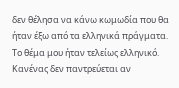δεν θέλησα να κάνω κωμωδία που θα ήταν έξω από τα ελληνικά πράγματα. Το θέμα μου ήταν τελείως ελληνικό. Κανένας δεν παντρεύεται αν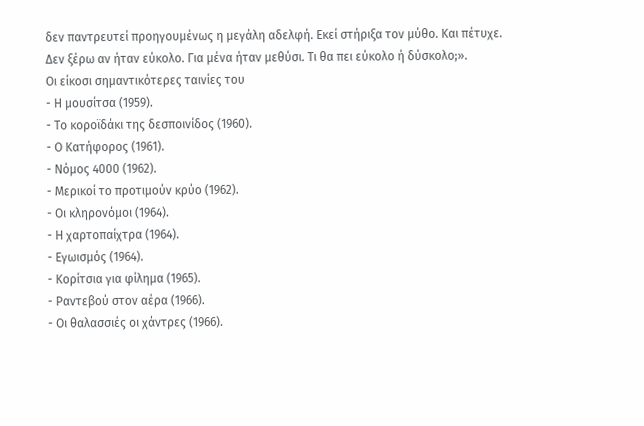δεν παντρευτεί προηγουμένως η μεγάλη αδελφή. Εκεί στήριξα τον μύθο. Και πέτυχε. Δεν ξέρω αν ήταν εύκολο. Για μένα ήταν μεθύσι. Τι θα πει εύκολο ή δύσκολο;».
Οι είκοσι σημαντικότερες ταινίες του
- Η μουσίτσα (1959).
- Το κοροϊδάκι της δεσποινίδος (1960).
- Ο Κατήφορος (1961).
- Νόμος 4000 (1962).
- Μερικοί το προτιμούν κρύο (1962).
- Οι κληρονόμοι (1964).
- Η χαρτοπαίχτρα (1964).
- Εγωισμός (1964).
- Κορίτσια για φίλημα (1965).
- Ραντεβού στον αέρα (1966).
- Οι θαλασσιές οι χάντρες (1966).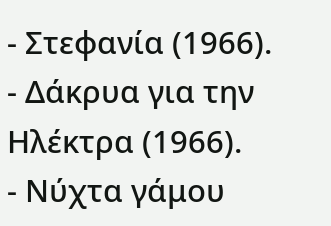- Στεφανία (1966).
- Δάκρυα για την Ηλέκτρα (1966).
- Νύχτα γάμου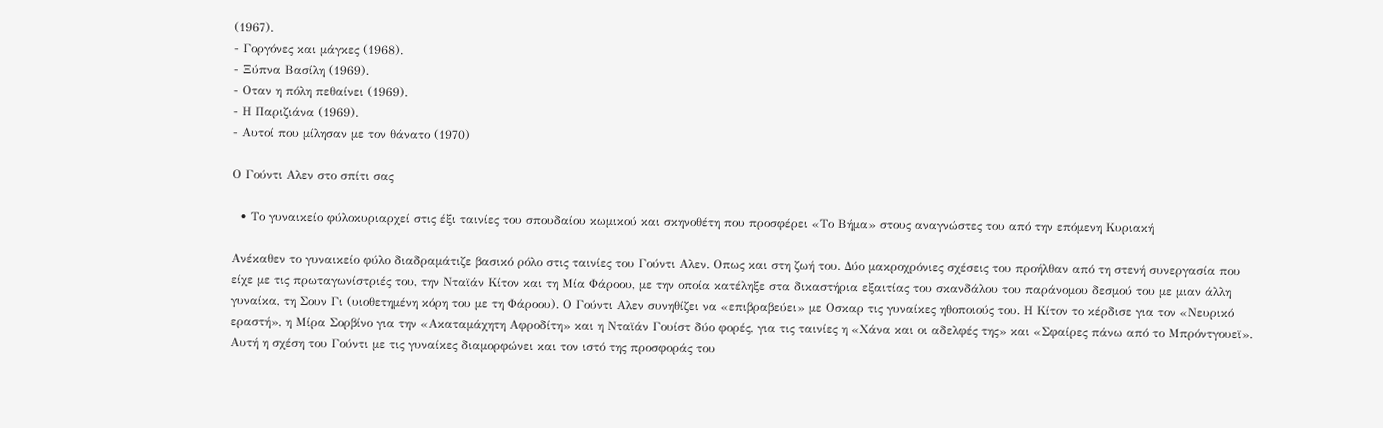(1967).
- Γοργόνες και μάγκες (1968).
- Ξύπνα Βασίλη (1969).
- Οταν η πόλη πεθαίνει (1969).
- Η Παριζιάνα (1969).
- Αυτοί που μίλησαν με τον θάνατο (1970)

Ο Γούντι Αλεν στο σπίτι σας

  • Το γυναικείο φύλοκυριαρχεί στις έξι ταινίες του σπουδαίου κωμικού και σκηνοθέτη που προσφέρει «Το Βήμα» στους αναγνώστες του από την επόμενη Κυριακή

Ανέκαθεν το γυναικείο φύλο διαδραμάτιζε βασικό ρόλο στις ταινίες του Γούντι Αλεν. Οπως και στη ζωή του. Δύο μακροχρόνιες σχέσεις του προήλθαν από τη στενή συνεργασία που είχε με τις πρωταγωνίστριές του, την Νταϊάν Κίτον και τη Μία Φάροου, με την οποία κατέληξε στα δικαστήρια εξαιτίας του σκανδάλου του παράνομου δεσμού του με μιαν άλλη γυναίκα, τη Σουν Γι (υιοθετημένη κόρη του με τη Φάροου). Ο Γούντι Αλεν συνηθίζει να «επιβραβεύει» με Οσκαρ τις γυναίκες ηθοποιούς του. Η Κίτον το κέρδισε για τον «Νευρικό εραστή», η Μίρα Σορβίνο για την «Ακαταμάχητη Αφροδίτη» και η Νταϊάν Γουίστ δύο φορές, για τις ταινίες η «Χάνα και οι αδελφές της» και «Σφαίρες πάνω από το Μπρόντγουεϊ». Αυτή η σχέση του Γούντι με τις γυναίκες διαμορφώνει και τον ιστό της προσφοράς του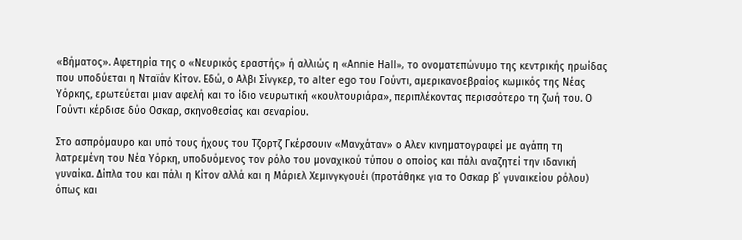«Βήματος». Αφετηρία της ο «Νευρικός εραστής» ή αλλιώς η «Αnnie Ηall», το ονοματεπώνυμο της κεντρικής ηρωίδας που υποδύεται η Νταϊάν Κίτον. Εδώ, ο Αλβι Σίνγκερ, το alter ego του Γούντι, αμερικανοεβραίος κωμικός της Νέας Υόρκης, ερωτεύεται μιαν αφελή και το ίδιο νευρωτική «κουλτουριάρα», περιπλέκοντας περισσότερο τη ζωή του. Ο Γούντι κέρδισε δύο Οσκαρ, σκηνοθεσίας και σεναρίου.

Στο ασπρόμαυρο και υπό τους ήχους του Τζορτζ Γκέρσουιν «Μανχάταν» ο Αλεν κινηματογραφεί με αγάπη τη λατρεμένη του Νέα Υόρκη, υποδυόμενος τον ρόλο του μοναχικού τύπου ο οποίος και πάλι αναζητεί την ιδανική γυναίκα. Δίπλα του και πάλι η Κίτον αλλά και η Μάριελ Χεμινγκγουέι (προτάθηκε για το Οσκαρ β΄ γυναικείου ρόλου) όπως και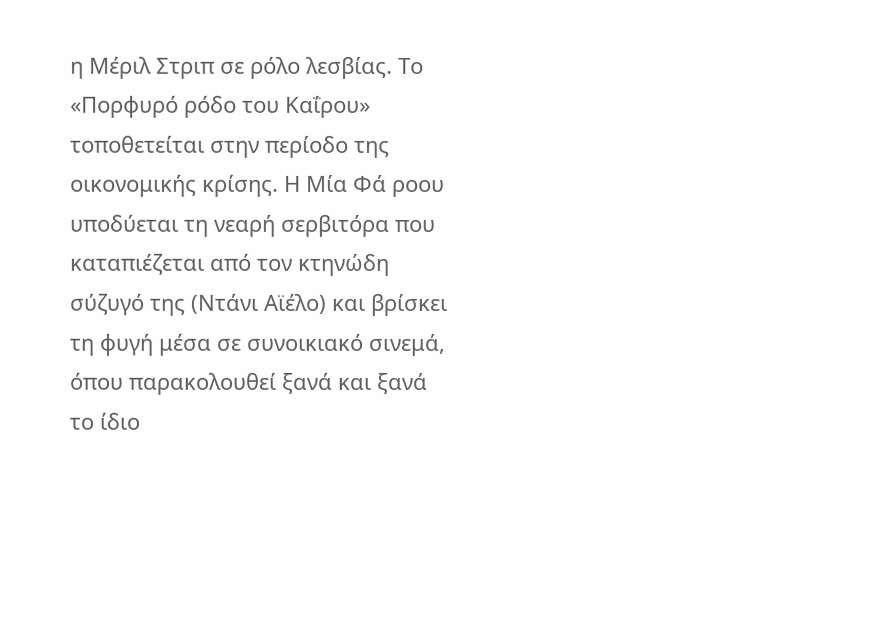η Μέριλ Στριπ σε ρόλο λεσβίας. Το «Πορφυρό ρόδο του Καΐρου» τοποθετείται στην περίοδο της οικονομικής κρίσης. Η Μία Φά ροου υποδύεται τη νεαρή σερβιτόρα που καταπιέζεται από τον κτηνώδη σύζυγό της (Ντάνι Αϊέλο) και βρίσκει τη φυγή μέσα σε συνοικιακό σινεμά, όπου παρακολουθεί ξανά και ξανά το ίδιο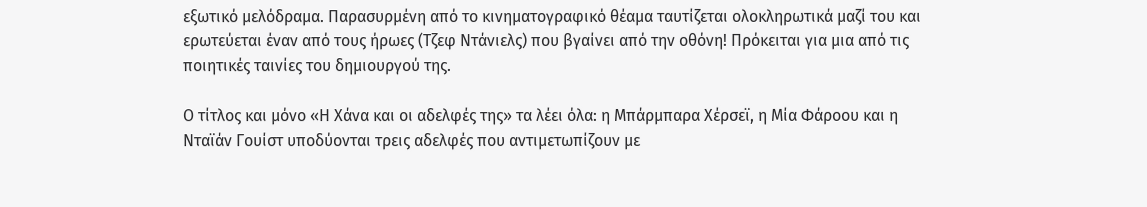εξωτικό μελόδραμα. Παρασυρμένη από το κινηματογραφικό θέαμα ταυτίζεται ολοκληρωτικά μαζί του και ερωτεύεται έναν από τους ήρωες (Τζεφ Ντάνιελς) που βγαίνει από την οθόνη! Πρόκειται για μια από τις ποιητικές ταινίες του δημιουργού της.

Ο τίτλος και μόνο «Η Χάνα και οι αδελφές της» τα λέει όλα: η Μπάρμπαρα Χέρσεϊ, η Μία Φάροου και η Νταϊάν Γουίστ υποδύονται τρεις αδελφές που αντιμετωπίζουν με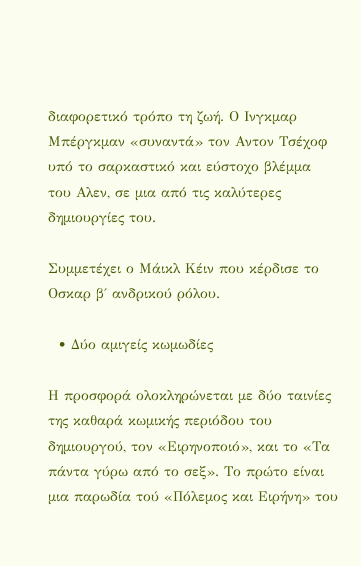διαφορετικό τρόπο τη ζωή. Ο Ινγκμαρ Μπέργκμαν «συναντά» τον Αντον Τσέχοφ υπό το σαρκαστικό και εύστοχο βλέμμα του Αλεν, σε μια από τις καλύτερες δημιουργίες του.

Συμμετέχει ο Μάικλ Κέιν που κέρδισε το Οσκαρ β΄ ανδρικού ρόλου.

  • Δύο αμιγείς κωμωδίες

Η προσφορά ολοκληρώνεται με δύο ταινίες της καθαρά κωμικής περιόδου του δημιουργού, τον «Ειρηνοποιό», και το «Τα πάντα γύρω από το σεξ». Το πρώτο είναι μια παρωδία τού «Πόλεμος και Ειρήνη» του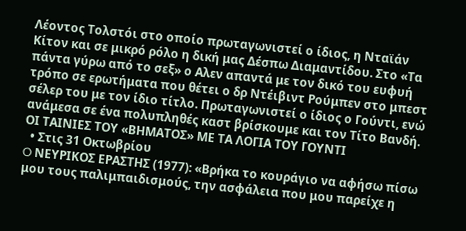Λέοντος Τολστόι στο οποίο πρωταγωνιστεί ο ίδιος, η Νταϊάν Κίτον και σε μικρό ρόλο η δική μας Δέσπω Διαμαντίδου. Στο «Τα πάντα γύρω από το σεξ» ο Αλεν απαντά με τον δικό του ευφυή τρόπο σε ερωτήματα που θέτει ο δρ Ντέιβιντ Ρούμπεν στο μπεστ σέλερ του με τον ίδιο τίτλο. Πρωταγωνιστεί ο ίδιος ο Γούντι, ενώ ανάμεσα σε ένα πολυπληθές καστ βρίσκουμε και τον Τίτο Βανδή.
ΟΙ ΤΑΙΝΙΕΣ ΤΟΥ «ΒΗΜΑΤΟΣ» ΜΕ ΤΑ ΛΟΓΙΑ ΤΟΥ ΓΟΥΝΤΙ
  • Στις 31 Οκτωβρίου
O ΝΕΥΡΙΚΟΣ ΕΡΑΣΤΗΣ (1977): «Βρήκα το κουράγιο να αφήσω πίσω μου τους παλιμπαιδισμούς, την ασφάλεια που μου παρείχε η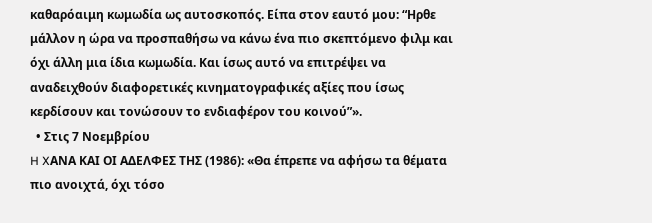καθαρόαιμη κωμωδία ως αυτοσκοπός. Είπα στον εαυτό μου: “Ηρθε μάλλον η ώρα να προσπαθήσω να κάνω ένα πιο σκεπτόμενο φιλμ και όχι άλλη μια ίδια κωμωδία. Και ίσως αυτό να επιτρέψει να αναδειχθούν διαφορετικές κινηματογραφικές αξίες που ίσως κερδίσουν και τονώσουν το ενδιαφέρον του κοινού”».
  • Στις 7 Νοεμβρίου
H XΑΝΑ ΚΑΙ ΟΙ ΑΔΕΛΦΕΣ ΤΗΣ (1986): «Θα έπρεπε να αφήσω τα θέματα πιο ανοιχτά, όχι τόσο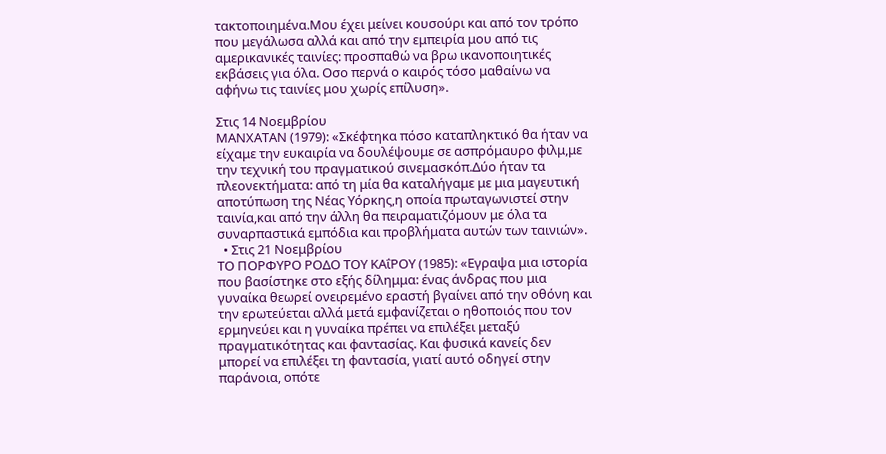τακτοποιημένα.Μου έχει μείνει κουσούρι και από τον τρόπο που μεγάλωσα αλλά και από την εμπειρία μου από τις αμερικανικές ταινίες: προσπαθώ να βρω ικανοποιητικές εκβάσεις για όλα. Οσο περνά ο καιρός τόσο μαθαίνω να αφήνω τις ταινίες μου χωρίς επίλυση».

Στις 14 Νοεμβρίου
MΑΝΧΑΤΑΝ (1979): «Σκέφτηκα πόσο καταπληκτικό θα ήταν να είχαμε την ευκαιρία να δουλέψουμε σε ασπρόμαυρο φιλμ,με την τεχνική του πραγματικού σινεμασκόπ.Δύο ήταν τα πλεονεκτήματα: από τη μία θα καταλήγαμε με μια μαγευτική αποτύπωση της Νέας Υόρκης,η οποία πρωταγωνιστεί στην ταινία,και από την άλλη θα πειραματιζόμουν με όλα τα συναρπαστικά εμπόδια και προβλήματα αυτών των ταινιών».
  • Στις 21 Νοεμβρίου
TΟ ΠΟΡΦΥΡΟ ΡΟΔΟ ΤΟΥ KΑΐΡΟΥ (1985): «Εγραψα μια ιστορία που βασίστηκε στο εξής δίλημμα: ένας άνδρας που μια γυναίκα θεωρεί ονειρεμένο εραστή βγαίνει από την οθόνη και την ερωτεύεται αλλά μετά εμφανίζεται ο ηθοποιός που τον ερμηνεύει και η γυναίκα πρέπει να επιλέξει μεταξύ πραγματικότητας και φαντασίας. Και φυσικά κανείς δεν μπορεί να επιλέξει τη φαντασία, γιατί αυτό οδηγεί στην παράνοια, οπότε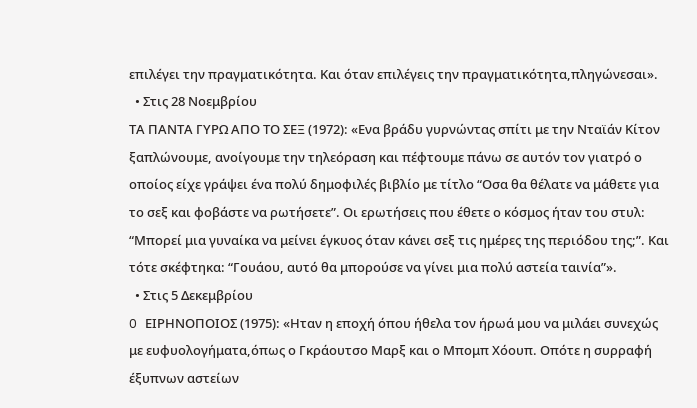επιλέγει την πραγματικότητα. Και όταν επιλέγεις την πραγματικότητα,πληγώνεσαι».
  • Στις 28 Νοεμβρίου
ΤΑ ΠΑΝΤΑ ΓΥΡΩ ΑΠΟ ΤΟ ΣΕΞ (1972): «Ενα βράδυ γυρνώντας σπίτι με την Νταϊάν Κίτον ξαπλώνουμε, ανοίγουμε την τηλεόραση και πέφτουμε πάνω σε αυτόν τον γιατρό ο οποίος είχε γράψει ένα πολύ δημοφιλές βιβλίο με τίτλο “Οσα θα θέλατε να μάθετε για το σεξ και φοβάστε να ρωτήσετε”. Οι ερωτήσεις που έθετε ο κόσμος ήταν του στυλ: “Μπορεί μια γυναίκα να μείνει έγκυος όταν κάνει σεξ τις ημέρες της περιόδου της;”. Και τότε σκέφτηκα: “Γουάου, αυτό θα μπορούσε να γίνει μια πολύ αστεία ταινία”».
  • Στις 5 Δεκεμβρίου
O ΕΙΡΗΝΟΠΟΙΟΣ (1975): «Ηταν η εποχή όπου ήθελα τον ήρωά μου να μιλάει συνεχώς με ευφυολογήματα,όπως ο Γκράουτσο Μαρξ και ο Μπομπ Χόουπ. Οπότε η συρραφή έξυπνων αστείων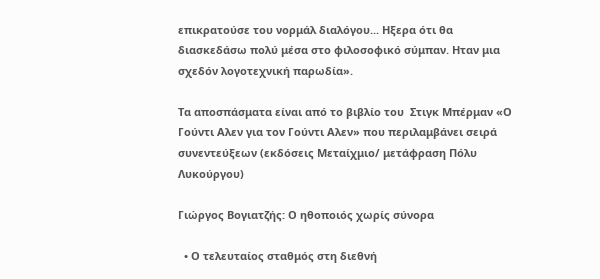επικρατούσε του νορμάλ διαλόγου... Ηξερα ότι θα διασκεδάσω πολύ μέσα στο φιλοσοφικό σύμπαν. Ηταν μια σχεδόν λογοτεχνική παρωδία».

Τα αποσπάσματα είναι από το βιβλίο του  Στιγκ Μπέρμαν «Ο Γούντι Αλεν για τον Γούντι Αλεν» που περιλαμβάνει σειρά συνεντεύξεων (εκδόσεις Μεταίχμιο/ μετάφραση Πόλυ Λυκούργου)

Γιώργος Βογιατζής: Ο ηθοποιός χωρίς σύνορα

  • Ο τελευταίος σταθμός στη διεθνή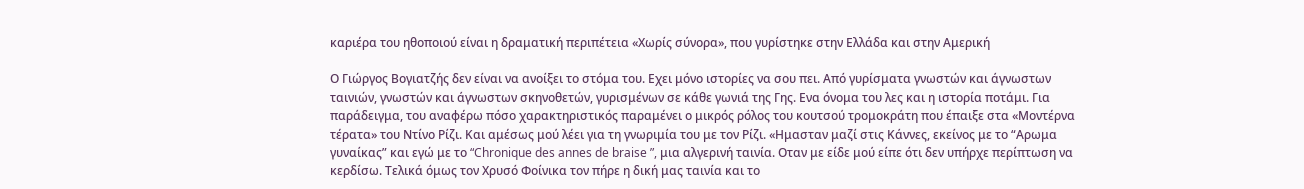καριέρα του ηθοποιού είναι η δραματική περιπέτεια «Χωρίς σύνορα», που γυρίστηκε στην Ελλάδα και στην Αμερική

Ο Γιώργος Βογιατζής δεν είναι να ανοίξει το στόμα του. Εχει μόνο ιστορίες να σου πει. Από γυρίσματα γνωστών και άγνωστων ταινιών, γνωστών και άγνωστων σκηνοθετών, γυρισμένων σε κάθε γωνιά της Γης. Ενα όνομα του λες και η ιστορία ποτάμι. Για παράδειγμα, του αναφέρω πόσο χαρακτηριστικός παραμένει ο μικρός ρόλος του κουτσού τρομοκράτη που έπαιξε στα «Μοντέρνα τέρατα» του Ντίνο Ρίζι. Και αμέσως μού λέει για τη γνωριμία του με τον Ρίζι. «Ημασταν μαζί στις Κάννες, εκείνος με το “Αρωμα γυναίκας” και εγώ με το “Chronique des annes de braise ”, μια αλγερινή ταινία. Οταν με είδε μού είπε ότι δεν υπήρχε περίπτωση να κερδίσω. Τελικά όμως τον Χρυσό Φοίνικα τον πήρε η δική μας ταινία και το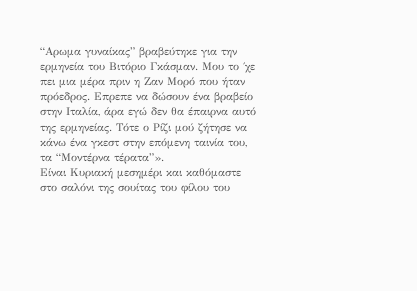“Αρωμα γυναίκας” βραβεύτηκε για την ερμηνεία του Βιτόριο Γκάσμαν. Μου το ΄χε πει μια μέρα πριν η Ζαν Μορό που ήταν πρόεδρος. Επρεπε να δώσουν ένα βραβείο στην Ιταλία, άρα εγώ δεν θα έπαιρνα αυτό της ερμηνείας. Τότε ο Ρίζι μού ζήτησε να κάνω ένα γκεστ στην επόμενη ταινία του, τα “Μοντέρνα τέρατα”».
Είναι Κυριακή μεσημέρι και καθόμαστε στο σαλόνι της σουίτας του φίλου του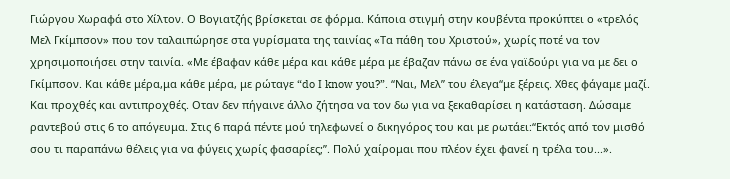Γιώργου Χωραφά στο Χίλτον. Ο Βογιατζής βρίσκεται σε φόρμα. Κάποια στιγμή στην κουβέντα προκύπτει ο «τρελός Μελ Γκίμπσον» που τον ταλαιπώρησε στα γυρίσματα της ταινίας «Τα πάθη του Χριστού», χωρίς ποτέ να τον χρησιμοποιήσει στην ταινία. «Με έβαφαν κάθε μέρα και κάθε μέρα με έβαζαν πάνω σε ένα γαϊδούρι για να με δει ο Γκίμπσον. Και κάθε μέρα,μα κάθε μέρα, με ρώταγε “do Ι know you?”. “Ναι, Μελ” του έλεγα“με ξέρεις. Χθες φάγαμε μαζί. Και προχθές και αντιπροχθές. Οταν δεν πήγαινε άλλο ζήτησα να τον δω για να ξεκαθαρίσει η κατάσταση. Δώσαμε ραντεβού στις 6 το απόγευμα. Στις 6 παρά πέντε μού τηλεφωνεί ο δικηγόρος του και με ρωτάει:“Εκτός από τον μισθό σου τι παραπάνω θέλεις για να φύγεις χωρίς φασαρίες;”. Πολύ χαίρομαι που πλέον έχει φανεί η τρέλα του...».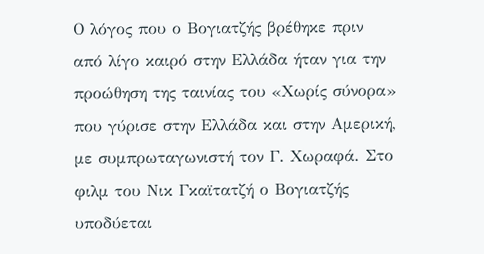Ο λόγος που ο Βογιατζής βρέθηκε πριν από λίγο καιρό στην Ελλάδα ήταν για την προώθηση της ταινίας του «Χωρίς σύνορα» που γύρισε στην Ελλάδα και στην Αμερική, με συμπρωταγωνιστή τον Γ. Χωραφά. Στο φιλμ του Νικ Γκαϊτατζή ο Βογιατζής υποδύεται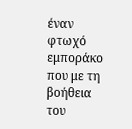έναν φτωχό εμποράκο που με τη βοήθεια του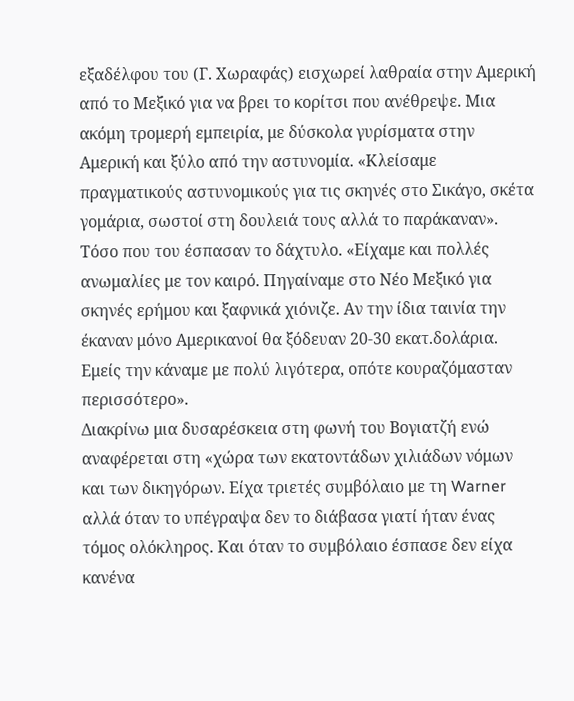εξαδέλφου του (Γ. Χωραφάς) εισχωρεί λαθραία στην Αμερική από το Μεξικό για να βρει το κορίτσι που ανέθρεψε. Μια ακόμη τρομερή εμπειρία, με δύσκολα γυρίσματα στην Αμερική και ξύλο από την αστυνομία. «Κλείσαμε πραγματικούς αστυνομικούς για τις σκηνές στο Σικάγο, σκέτα γομάρια, σωστοί στη δουλειά τους αλλά το παράκαναν». Τόσο που του έσπασαν το δάχτυλο. «Είχαμε και πολλές ανωμαλίες με τον καιρό. Πηγαίναμε στο Νέο Μεξικό για σκηνές ερήμου και ξαφνικά χιόνιζε. Αν την ίδια ταινία την έκαναν μόνο Αμερικανοί θα ξόδευαν 20-30 εκατ.δολάρια. Εμείς την κάναμε με πολύ λιγότερα, οπότε κουραζόμασταν περισσότερο».
Διακρίνω μια δυσαρέσκεια στη φωνή του Βογιατζή ενώ αναφέρεται στη «χώρα των εκατοντάδων χιλιάδων νόμων και των δικηγόρων. Είχα τριετές συμβόλαιο με τη Warner αλλά όταν το υπέγραψα δεν το διάβασα γιατί ήταν ένας τόμος ολόκληρος. Και όταν το συμβόλαιο έσπασε δεν είχα κανένα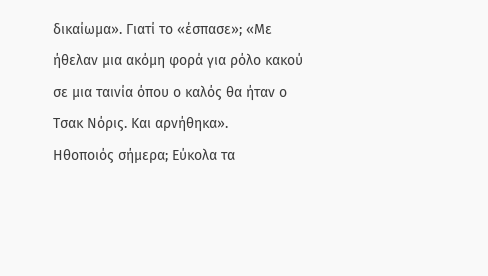δικαίωμα». Γιατί το «έσπασε»; «Με ήθελαν μια ακόμη φορά για ρόλο κακού σε μια ταινία όπου ο καλός θα ήταν ο Τσακ Νόρις. Και αρνήθηκα».
Ηθοποιός σήμερα; Εύκολα τα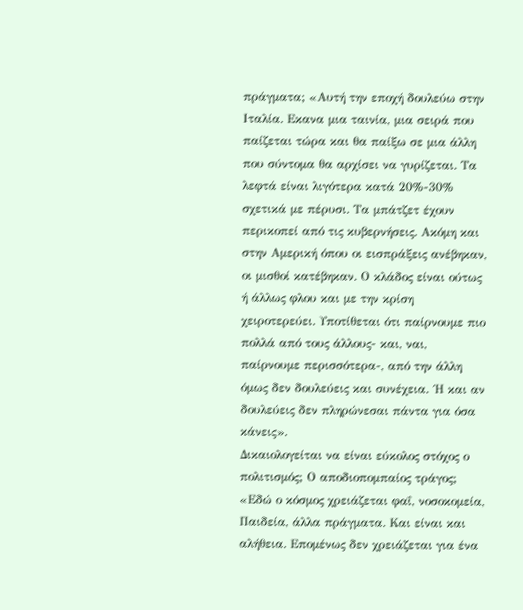πράγματα; «Αυτή την εποχή δουλεύω στην Ιταλία. Εκανα μια ταινία, μια σειρά που παίζεται τώρα και θα παίξω σε μια άλλη που σύντομα θα αρχίσει να γυρίζεται. Τα λεφτά είναι λιγότερα κατά 20%-30% σχετικά με πέρυσι. Τα μπάτζετ έχουν περικοπεί από τις κυβερνήσεις. Ακόμη και στην Αμερική όπου οι εισπράξεις ανέβηκαν, οι μισθοί κατέβηκαν. Ο κλάδος είναι ούτως ή άλλως φλου και με την κρίση χειροτερεύει. Υποτίθεται ότι παίρνουμε πιο πολλά από τους άλλους- και, ναι, παίρνουμε περισσότερα-, από την άλλη όμως δεν δουλεύεις και συνέχεια. ΄Η και αν δουλεύεις δεν πληρώνεσαι πάντα για όσα κάνεις».
Δικαιολογείται να είναι εύκολος στόχος ο πολιτισμός; Ο αποδιοπομπαίος τράγος; «Εδώ ο κόσμος χρειάζεται φαΐ, νοσοκομεία, Παιδεία, άλλα πράγματα. Και είναι και αλήθεια. Επομένως δεν χρειάζεται για ένα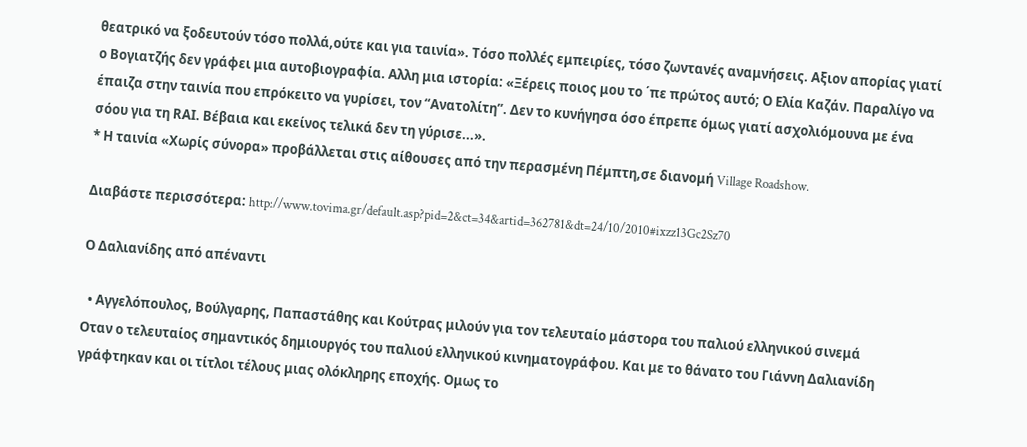θεατρικό να ξοδευτούν τόσο πολλά,ούτε και για ταινία». Τόσο πολλές εμπειρίες, τόσο ζωντανές αναμνήσεις. Αξιον απορίας γιατί ο Βογιατζής δεν γράφει μια αυτοβιογραφία. Αλλη μια ιστορία: «Ξέρεις ποιος μου το ΄πε πρώτος αυτό; Ο Ελία Καζάν. Παραλίγο να έπαιζα στην ταινία που επρόκειτο να γυρίσει, τον “Ανατολίτη”. Δεν το κυνήγησα όσο έπρεπε όμως γιατί ασχολιόμουνα με ένα σόου για τη RΑΙ. Βέβαια και εκείνος τελικά δεν τη γύρισε...».
* Η ταινία «Χωρίς σύνορα» προβάλλεται στις αίθουσες από την περασμένη Πέμπτη,σε διανομή Village Roadshow.

Διαβάστε περισσότερα: http://www.tovima.gr/default.asp?pid=2&ct=34&artid=362781&dt=24/10/2010#ixzz13Gc2Sz70

Ο Δαλιανίδης από απέναντι

  • Αγγελόπουλος, Βούλγαρης, Παπαστάθης και Κούτρας μιλούν για τον τελευταίο μάστορα του παλιού ελληνικού σινεμά
Οταν ο τελευταίος σημαντικός δημιουργός του παλιού ελληνικού κινηματογράφου. Και με το θάνατο του Γιάννη Δαλιανίδη γράφτηκαν και οι τίτλοι τέλους μιας ολόκληρης εποχής. Ομως το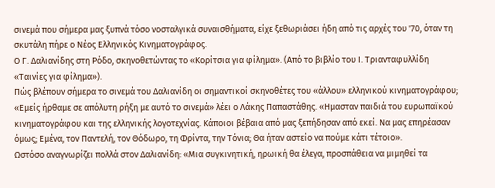σινεμά που σήμερα μας ξυπνά τόσο νοσταλγικά συναισθήματα, είχε ξεθωριάσει ήδη από τις αρχές του '70, όταν τη σκυτάλη πήρε ο Νέος Ελληνικός Κινηματογράφος.
Ο Γ. Δαλιανίδης στη Ρόδο, σκηνοθετώντας το «Κορίτσια για φίλημα». (Από το βιβλίο του Ι. Τριανταφυλλίδη «Ταινίες για φίλημα»).
Πώς βλέπουν σήμερα το σινεμά του Δαλιανίδη οι σημαντικοί σκηνοθέτες του «άλλου» ελληνικού κινηματογράφου;
«Εμείς ήρθαμε σε απόλυτη ρήξη με αυτό το σινεμά» λέει ο Λάκης Παπαστάθης. «Ημασταν παιδιά του ευρωπαϊκού κινηματογράφου και της ελληνικής λογοτεχνίας. Κάποιοι βέβαια από μας ξεπήδησαν από εκεί. Να μας επηρέασαν όμως; Εμένα, τον Παντελή, τον Θόδωρο, τη Φρίντα, την Τόνια; Θα ήταν αστείο να πούμε κάτι τέτοιο».
Ωστόσο αναγνωρίζει πολλά στον Δαλιανίδη: «Μια συγκινητική, ηρωική θα έλεγα, προσπάθεια να μιμηθεί τα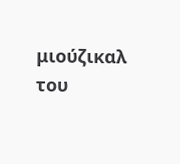μιούζικαλ του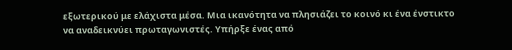εξωτερικού με ελάχιστα μέσα. Μια ικανότητα να πλησιάζει το κοινό κι ένα ένστικτο να αναδεικνύει πρωταγωνιστές. Υπήρξε ένας από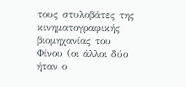τους στυλοβάτες της κινηματογραφικής βιομηχανίας του Φίνου (οι άλλοι δύο ήταν ο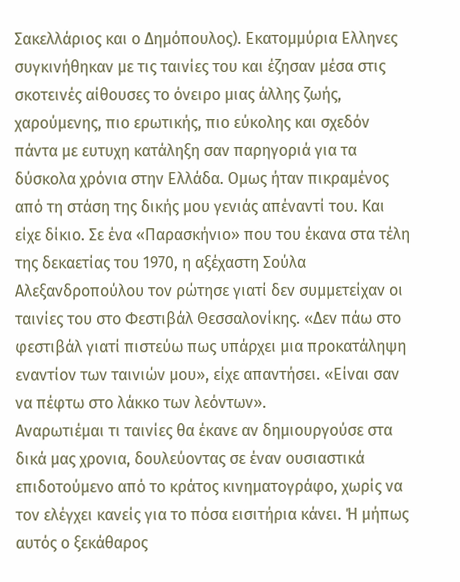Σακελλάριος και ο Δημόπουλος). Εκατομμύρια Ελληνες συγκινήθηκαν με τις ταινίες του και έζησαν μέσα στις σκοτεινές αίθουσες το όνειρο μιας άλλης ζωής, χαρούμενης, πιο ερωτικής, πιο εύκολης και σχεδόν πάντα με ευτυχη κατάληξη σαν παρηγοριά για τα δύσκολα χρόνια στην Ελλάδα. Ομως ήταν πικραμένος από τη στάση της δικής μου γενιάς απέναντί του. Και είχε δίκιο. Σε ένα «Παρασκήνιο» που του έκανα στα τέλη της δεκαετίας του 1970, η αξέχαστη Σούλα Αλεξανδροπούλου τον ρώτησε γιατί δεν συμμετείχαν οι ταινίες του στο Φεστιβάλ Θεσσαλονίκης. «Δεν πάω στο φεστιβάλ γιατί πιστεύω πως υπάρχει μια προκατάληψη εναντίον των ταινιών μου», είχε απαντήσει. «Είναι σαν να πέφτω στο λάκκο των λεόντων».
Αναρωτιέμαι τι ταινίες θα έκανε αν δημιουργούσε στα δικά μας χρονια, δουλεύοντας σε έναν ουσιαστικά επιδοτούμενο από το κράτος κινηματογράφο, χωρίς να τον ελέγχει κανείς για το πόσα εισιτήρια κάνει. Ή μήπως αυτός ο ξεκάθαρος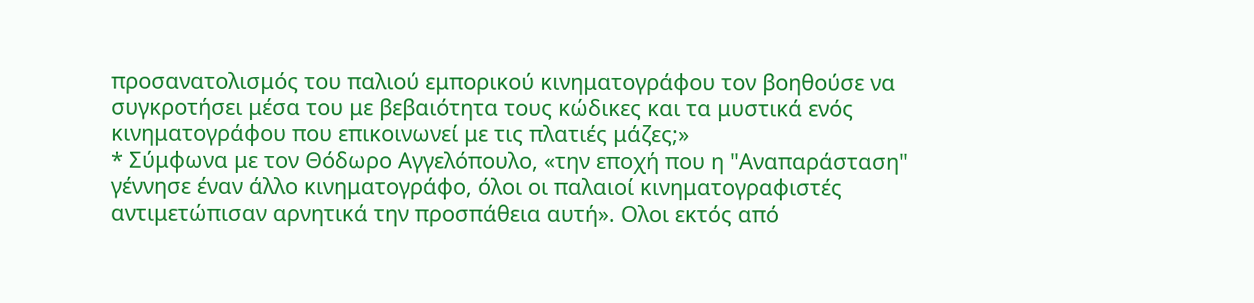προσανατολισμός του παλιού εμπορικού κινηματογράφου τον βοηθούσε να συγκροτήσει μέσα του με βεβαιότητα τους κώδικες και τα μυστικά ενός κινηματογράφου που επικοινωνεί με τις πλατιές μάζες;»
* Σύμφωνα με τον Θόδωρο Αγγελόπουλο, «την εποχή που η "Αναπαράσταση" γέννησε έναν άλλο κινηματογράφο, όλοι οι παλαιοί κινηματογραφιστές αντιμετώπισαν αρνητικά την προσπάθεια αυτή». Ολοι εκτός από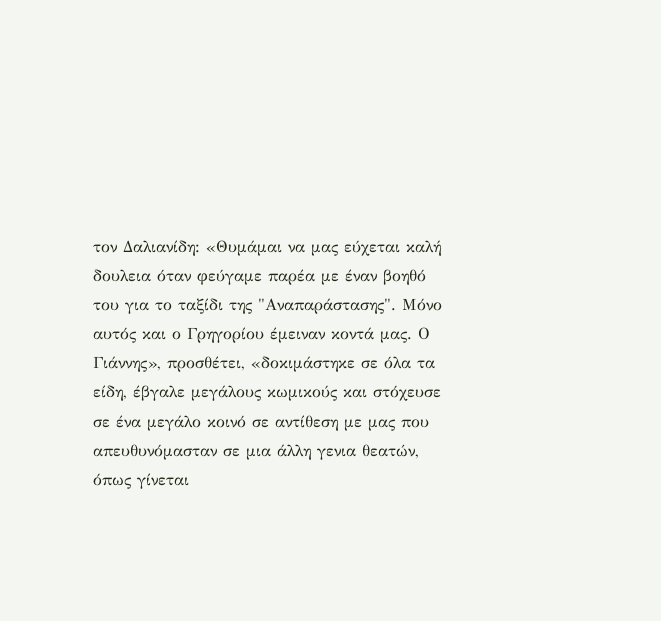τον Δαλιανίδη: «Θυμάμαι να μας εύχεται καλή δουλεια όταν φεύγαμε παρέα με έναν βοηθό του για το ταξίδι της "Αναπαράστασης". Μόνο αυτός και ο Γρηγορίου έμειναν κοντά μας. Ο Γιάννης», προσθέτει, «δοκιμάστηκε σε όλα τα είδη, έβγαλε μεγάλους κωμικούς και στόχευσε σε ένα μεγάλο κοινό σε αντίθεση με μας που απευθυνόμασταν σε μια άλλη γενια θεατών, όπως γίνεται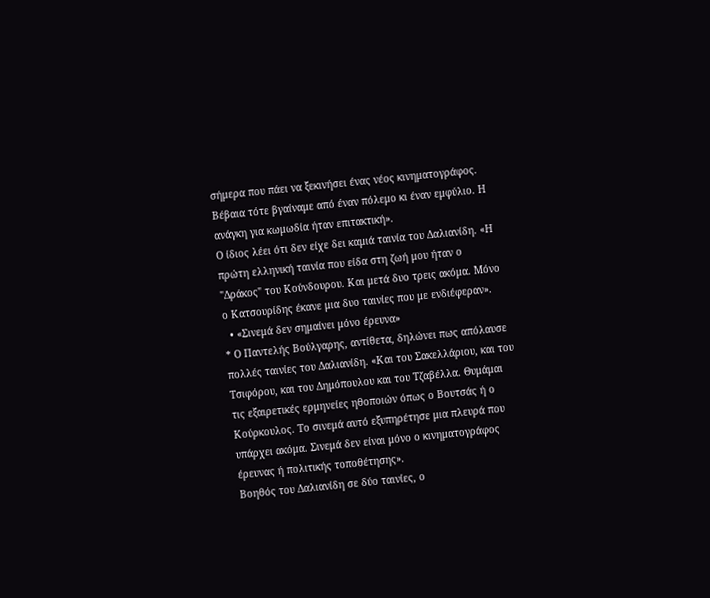σήμερα που πάει να ξεκινήσει ένας νέος κινηματογράφος. Βέβαια τότε βγαίναμε από έναν πόλεμο κι έναν εμφύλιο. Η ανάγκη για κωμωδία ήταν επιτακτική».
Ο ίδιος λέει ότι δεν είχε δει καμιά ταινία του Δαλιανίδη. «Η πρώτη ελληνική ταινία που είδα στη ζωή μου ήταν ο "Δράκος" του Κούνδουρου. Και μετά δυο τρεις ακόμα. Μόνο ο Κατσουρίδης έκανε μια δυο ταινίες που με ενδιέφεραν».
  • «Σινεμά δεν σημαίνει μόνο έρευνα»
* Ο Παντελής Βούλγαρης, αντίθετα, δηλώνει πως απόλαυσε πολλές ταινίες του Δαλιανίδη. «Και του Σακελλάριου, και του Τσιφόρου, και του Δημόπουλου και του Τζαβέλλα. Θυμάμαι τις εξαιρετικές ερμηνείες ηθοποιών όπως ο Βουτσάς ή ο Κούρκουλος. Το σινεμά αυτό εξυπηρέτησε μια πλευρά που υπάρχει ακόμα. Σινεμά δεν είναι μόνο ο κινηματογράφος έρευνας ή πολιτικής τοποθέτησης».
Βοηθός του Δαλιανίδη σε δύο ταινίες, ο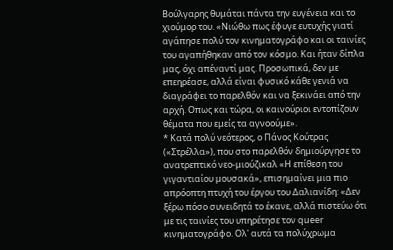Βούλγαρης θυμάται πάντα την ευγένεια και το χιούμορ του. «Νιώθω πως έφυγε ευτυχής γιατί αγάπησε πολύ τον κινηματογράφο και οι ταινίες του αγαπήθηκαν από τον κόσμο. Και ήταν δίπλα μας, όχι απέναντί μας. Προσωπικά, δεν με επεηρέασε, αλλά είναι φυσικό κάθε γενιά να διαγράφει το παρελθόν και να ξεκινάει από την αρχή. Οπως και τώρα, οι καινούριοι εντοπίζουν θέματα που εμείς τα αγνοούμε».
* Κατά πολύ νεότερος, ο Πάνος Κούτρας («Στρέλλα»), που στο παρελθόν δημιούργησε το ανατρεπτικό νεο-μιούζικαλ «Η επίθεση του γιγαντιαίου μουσακά», επισημαίνει μια πιο απρόοπτη πτυχή του έργου του Δαλιανίδη: «Δεν ξέρω πόσο συνειδητά το έκανε, αλλά πιστεύω ότι με τις ταινίες του υπηρέτησε τον queer κινηματογράφο. Ολ' αυτά τα πολύχρωμα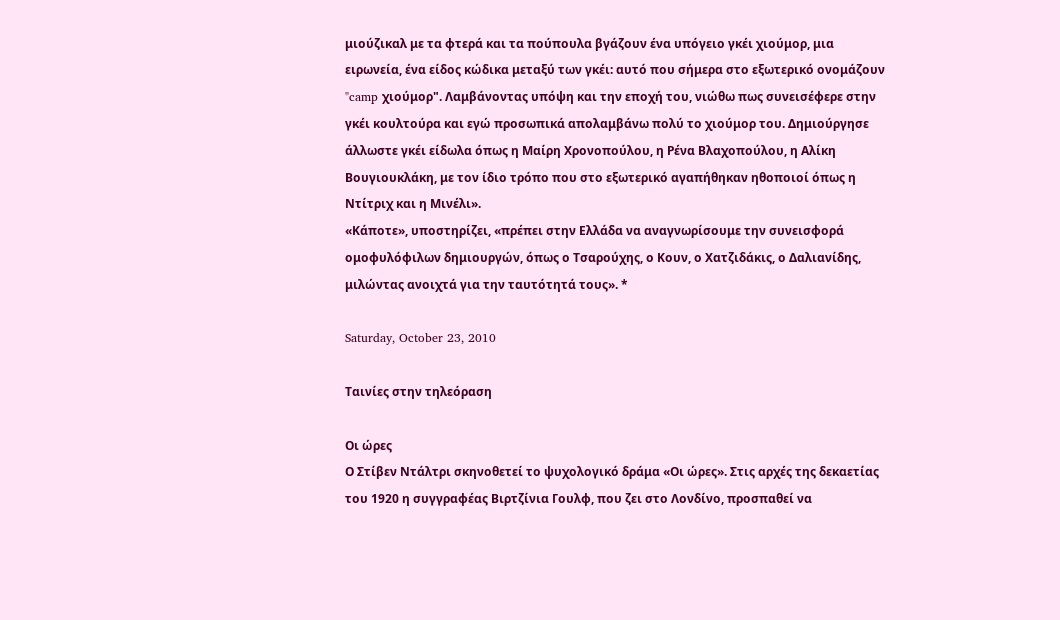μιούζικαλ με τα φτερά και τα πούπουλα βγάζουν ένα υπόγειο γκέι χιούμορ, μια ειρωνεία, ένα είδος κώδικα μεταξύ των γκέι: αυτό που σήμερα στο εξωτερικό ονομάζουν "camp χιούμορ". Λαμβάνοντας υπόψη και την εποχή του, νιώθω πως συνεισέφερε στην γκέι κουλτούρα και εγώ προσωπικά απολαμβάνω πολύ το χιούμορ του. Δημιούργησε άλλωστε γκέι είδωλα όπως η Μαίρη Χρονοπούλου, η Ρένα Βλαχοπούλου, η Αλίκη Βουγιουκλάκη, με τον ίδιο τρόπο που στο εξωτερικό αγαπήθηκαν ηθοποιοί όπως η Ντίτριχ και η Μινέλι».
«Κάποτε», υποστηρίζει, «πρέπει στην Ελλάδα να αναγνωρίσουμε την συνεισφορά ομοφυλόφιλων δημιουργών, όπως ο Τσαρούχης, ο Κουν, ο Χατζιδάκις, ο Δαλιανίδης, μιλώντας ανοιχτά για την ταυτότητά τους». *

Saturday, October 23, 2010

Ταινίες στην τηλεόραση

Οι ώρες
Ο Στίβεν Ντάλτρι σκηνοθετεί το ψυχολογικό δράμα «Οι ώρες». Στις αρχές της δεκαετίας του 1920 η συγγραφέας Βιρτζίνια Γουλφ, που ζει στο Λονδίνο, προσπαθεί να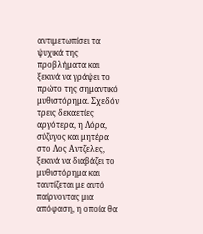αντιμετωπίσει τα ψυχικά της προβλήματα και ξεκινά να γράψει το πρώτο της σημαντικό μυθιστόρημα. Σχεδόν τρεις δεκαετίες αργότερα, η Λόρα, σύζυγος και μητέρα στο Λος Αντζελες, ξεκινά να διαβάζει το μυθιστόρημα και ταυτίζεται με αυτό παίρνοντας μια απόφαση, η οποία θα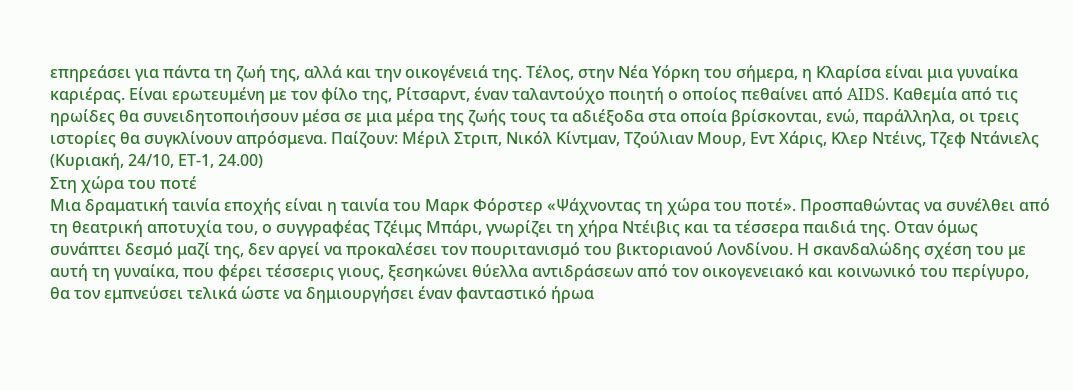επηρεάσει για πάντα τη ζωή της, αλλά και την οικογένειά της. Τέλος, στην Νέα Υόρκη του σήμερα, η Κλαρίσα είναι μια γυναίκα καριέρας. Είναι ερωτευμένη με τον φίλο της, Ρίτσαρντ, έναν ταλαντούχο ποιητή ο οποίος πεθαίνει από AIDS. Καθεμία από τις ηρωίδες θα συνειδητοποιήσουν μέσα σε μια μέρα της ζωής τους τα αδιέξοδα στα οποία βρίσκονται, ενώ, παράλληλα, οι τρεις ιστορίες θα συγκλίνουν απρόσμενα. Παίζουν: Μέριλ Στριπ, Νικόλ Κίντμαν, Τζούλιαν Μουρ, Εντ Χάρις, Κλερ Ντέινς, Τζεφ Ντάνιελς (Κυριακή, 24/10, ΕΤ-1, 24.00)
Στη χώρα του ποτέ
Μια δραματική ταινία εποχής είναι η ταινία του Μαρκ Φόρστερ «Ψάχνοντας τη χώρα του ποτέ». Προσπαθώντας να συνέλθει από τη θεατρική αποτυχία του, ο συγγραφέας Τζέιμς Μπάρι, γνωρίζει τη χήρα Ντέιβις και τα τέσσερα παιδιά της. Οταν όμως συνάπτει δεσμό μαζί της, δεν αργεί να προκαλέσει τον πουριτανισμό του βικτοριανού Λονδίνου. Η σκανδαλώδης σχέση του με αυτή τη γυναίκα, που φέρει τέσσερις γιους, ξεσηκώνει θύελλα αντιδράσεων από τον οικογενειακό και κοινωνικό του περίγυρο, θα τον εμπνεύσει τελικά ώστε να δημιουργήσει έναν φανταστικό ήρωα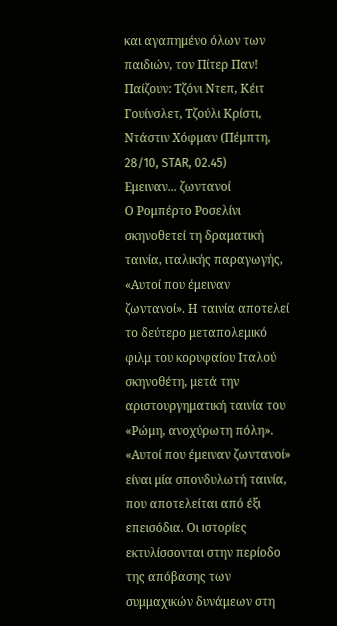και αγαπημένο όλων των παιδιών, τον Πίτερ Παν! Παίζουν: Τζόνι Ντεπ, Κέιτ Γουίνσλετ, Τζούλι Κρίστι, Ντάστιν Χόφμαν (Πέμπτη, 28/10, STAR, 02.45)
Εμειναν... ζωντανοί
Ο Ρομπέρτο Ροσελίνι σκηνοθετεί τη δραματική ταινία, ιταλικής παραγωγής, «Αυτοί που έμειναν ζωντανοί». Η ταινία αποτελεί το δεύτερο μεταπολεμικό φιλμ του κορυφαίου Ιταλού σκηνοθέτη, μετά την αριστουργηματική ταινία του «Ρώμη, ανοχύρωτη πόλη». «Αυτοί που έμειναν ζωντανοί» είναι μία σπονδυλωτή ταινία, που αποτελείται από έξι επεισόδια. Οι ιστορίες εκτυλίσσονται στην περίοδο της απόβασης των συμμαχικών δυνάμεων στη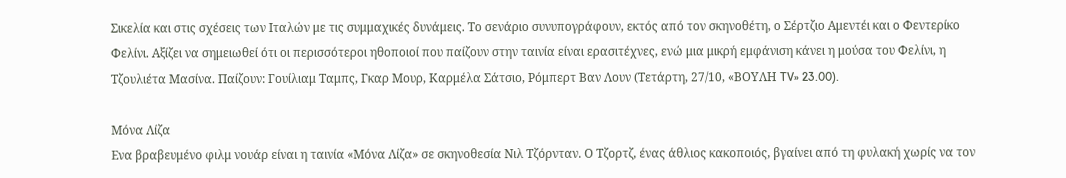Σικελία και στις σχέσεις των Ιταλών με τις συμμαχικές δυνάμεις. Το σενάριο συνυπογράφουν, εκτός από τον σκηνοθέτη, ο Σέρτζιο Αμεντέι και ο Φεντερίκο Φελίνι. Αξίζει να σημειωθεί ότι οι περισσότεροι ηθοποιοί που παίζουν στην ταινία είναι ερασιτέχνες, ενώ μια μικρή εμφάνιση κάνει η μούσα του Φελίνι, η Τζουλιέτα Μασίνα. Παίζουν: Γουίλιαμ Ταμπς, Γκαρ Μουρ, Καρμέλα Σάτσιο, Ρόμπερτ Βαν Λουν (Τετάρτη, 27/10, «ΒΟΥΛΗ TV» 23.00).

Μόνα Λίζα
Ενα βραβευμένο φιλμ νουάρ είναι η ταινία «Μόνα Λίζα» σε σκηνοθεσία Νιλ Τζόρνταν. Ο Τζορτζ, ένας άθλιος κακοποιός, βγαίνει από τη φυλακή χωρίς να τον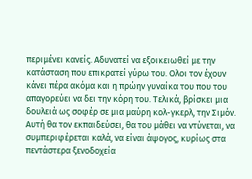περιμένει κανείς. Αδυνατεί να εξοικειωθεί με την κατάσταση που επικρατεί γύρω του. Ολοι τον έχουν κάνει πέρα ακόμα και η πρώην γυναίκα του που του απαγορεύει να δει την κόρη του. Τελικά, βρίσκει μια δουλειά ως σοφέρ σε μια μαύρη κολ-γκερλ, την Σιμόν. Αυτή θα τον εκπαιδεύσει, θα του μάθει να ντύνεται, να συμπεριφέρεται καλά, να είναι άψογος, κυρίως στα πεντάστερα ξενοδοχεία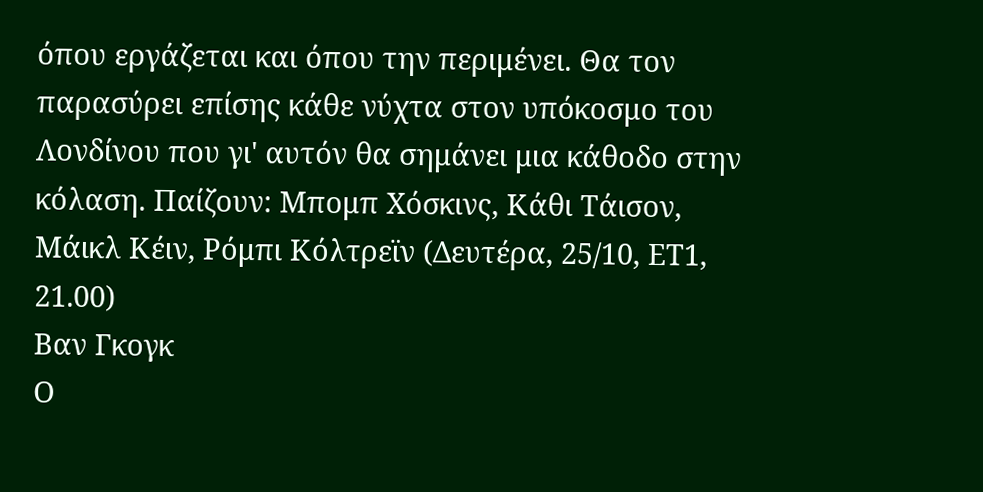όπου εργάζεται και όπου την περιμένει. Θα τον παρασύρει επίσης κάθε νύχτα στον υπόκοσμο του Λονδίνου που γι' αυτόν θα σημάνει μια κάθοδο στην κόλαση. Παίζουν: Μπομπ Χόσκινς, Κάθι Τάισον, Μάικλ Κέιν, Ρόμπι Κόλτρεϊν (Δευτέρα, 25/10, ΕΤ1, 21.00)
Βαν Γκογκ
Ο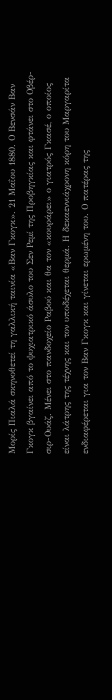Μορίς Πιαλά σκηνοθετεί τη γαλλική ταινία «Βαν Γκογκ». 21 Μαΐου 1880. Ο Βενσάν Βαν Γκογκ βγαίνει από το ψυχιατρικό άσυλο του Σεν Ρεμί της Προβηγκίας και φτάνει στο Οβέρ-σιρ-Ουάζ. Μένει στο πανδοχείο Ραβού και θα τον «κουράρει» ο γιατρός Γκασέ, ο οποίος είναι λάτρης της τέχνης και τον υποδέχεται θερμά. Η δεκαεννιάχρονη κόρη του Μαργαρίτα ενδιαφέρεται για τον Βαν Γκογκ και γίνεται ερωμένη του. Ο πατέρας της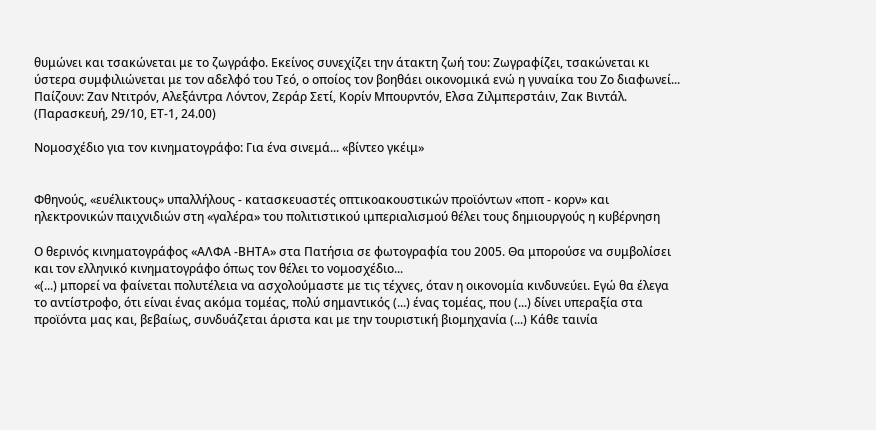θυμώνει και τσακώνεται με το ζωγράφο. Εκείνος συνεχίζει την άτακτη ζωή του: Ζωγραφίζει, τσακώνεται κι ύστερα συμφιλιώνεται με τον αδελφό του Τεό, ο οποίος τον βοηθάει οικονομικά ενώ η γυναίκα του Ζο διαφωνεί... Παίζουν: Ζαν Ντιτρόν, Αλεξάντρα Λόντον, Ζεράρ Σετί, Κορίν Μπουρντόν, Ελσα Ζιλμπερστάιν, Ζακ Βιντάλ. (Παρασκευή, 29/10, ΕΤ-1, 24.00)

Νομοσχέδιο για τον κινηματογράφο: Για ένα σινεμά... «βίντεο γκέιμ»


Φθηνούς, «ευέλικτους» υπαλλήλους - κατασκευαστές οπτικοακουστικών προϊόντων «ποπ - κορν» και ηλεκτρονικών παιχνιδιών στη «γαλέρα» του πολιτιστικού ιμπεριαλισμού θέλει τους δημιουργούς η κυβέρνηση

Ο θερινός κινηματογράφος «ΑΛΦΑ -ΒΗΤΑ» στα Πατήσια σε φωτογραφία του 2005. Θα μπορούσε να συμβολίσει και τον ελληνικό κινηματογράφο όπως τον θέλει το νομοσχέδιο...
«(...) μπορεί να φαίνεται πολυτέλεια να ασχολούμαστε με τις τέχνες, όταν η οικονομία κινδυνεύει. Εγώ θα έλεγα το αντίστροφο, ότι είναι ένας ακόμα τομέας, πολύ σημαντικός (...) ένας τομέας, που (...) δίνει υπεραξία στα προϊόντα μας και, βεβαίως, συνδυάζεται άριστα και με την τουριστική βιομηχανία (...) Κάθε ταινία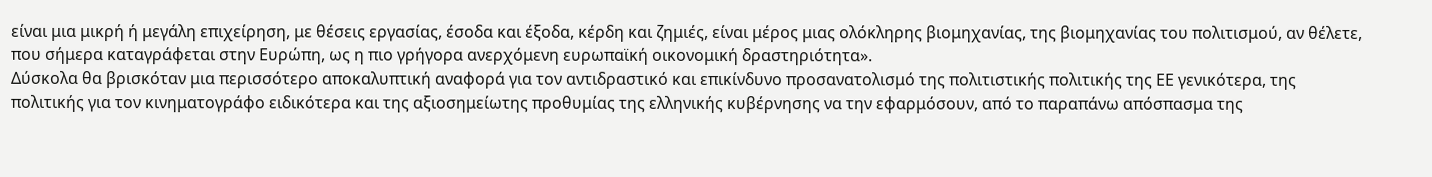είναι μια μικρή ή μεγάλη επιχείρηση, με θέσεις εργασίας, έσοδα και έξοδα, κέρδη και ζημιές, είναι μέρος μιας ολόκληρης βιομηχανίας, της βιομηχανίας του πολιτισμού, αν θέλετε, που σήμερα καταγράφεται στην Ευρώπη, ως η πιο γρήγορα ανερχόμενη ευρωπαϊκή οικονομική δραστηριότητα».
Δύσκολα θα βρισκόταν μια περισσότερο αποκαλυπτική αναφορά για τον αντιδραστικό και επικίνδυνο προσανατολισμό της πολιτιστικής πολιτικής της ΕΕ γενικότερα, της πολιτικής για τον κινηματογράφο ειδικότερα και της αξιοσημείωτης προθυμίας της ελληνικής κυβέρνησης να την εφαρμόσουν, από το παραπάνω απόσπασμα της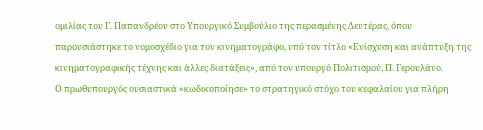ομιλίας του Γ. Παπανδρέου στο Υπουργικό Συμβούλιο της περασμένης Δευτέρας, όπου παρουσιάστηκε το νομοσχέδιο για τον κινηματογράφο, υπό τον τίτλο «Ενίσχυση και ανάπτυξη της κινηματογραφικής τέχνης και άλλες διατάξεις», από τον υπουργό Πολιτισμού, Π. Γερουλάνο.
Ο πρωθυπουργός ουσιαστικά «κωδικοποίησε» το στρατηγικό στόχο του κεφαλαίου για πλήρη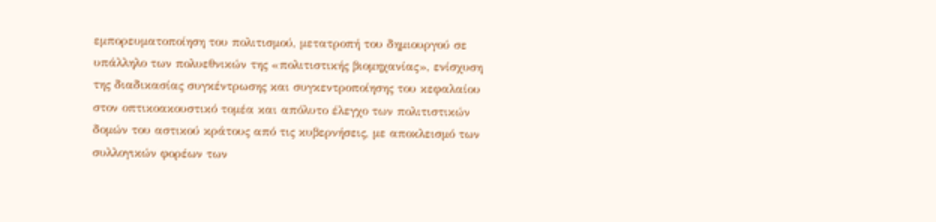εμπορευματοποίηση του πολιτισμού, μετατροπή του δημιουργού σε υπάλληλο των πολυεθνικών της «πολιτιστικής βιομηχανίας», ενίσχυση της διαδικασίας συγκέντρωσης και συγκεντροποίησης του κεφαλαίου στον οπτικοακουστικό τομέα και απόλυτο έλεγχο των πολιτιστικών δομών του αστικού κράτους από τις κυβερνήσεις, με αποκλεισμό των συλλογικών φορέων των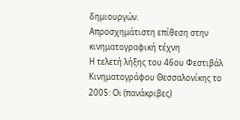δημιουργών.
Απροσχημάτιστη επίθεση στην κινηματογραφική τέχνη
Η τελετή λήξης του 46ου Φεστιβάλ Κινηματογράφου Θεσσαλονίκης το 2005: Οι (πανάκριβες)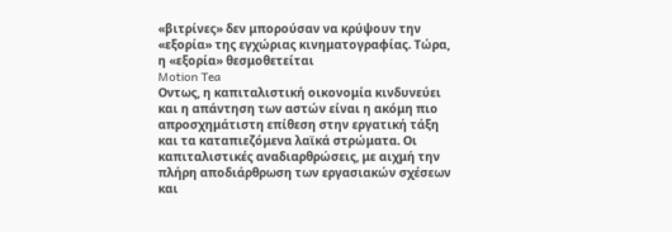«βιτρίνες» δεν μπορούσαν να κρύψουν την «εξορία» της εγχώριας κινηματογραφίας. Τώρα, η «εξορία» θεσμοθετείται
Motion Tea
Οντως, η καπιταλιστική οικονομία κινδυνεύει και η απάντηση των αστών είναι η ακόμη πιο απροσχημάτιστη επίθεση στην εργατική τάξη και τα καταπιεζόμενα λαϊκά στρώματα. Οι καπιταλιστικές αναδιαρθρώσεις, με αιχμή την πλήρη αποδιάρθρωση των εργασιακών σχέσεων και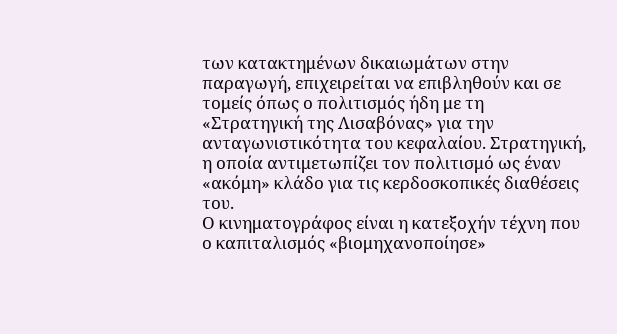των κατακτημένων δικαιωμάτων στην παραγωγή, επιχειρείται να επιβληθούν και σε τομείς όπως ο πολιτισμός ήδη με τη «Στρατηγική της Λισαβόνας» για την ανταγωνιστικότητα του κεφαλαίου. Στρατηγική, η οποία αντιμετωπίζει τον πολιτισμό ως έναν «ακόμη» κλάδο για τις κερδοσκοπικές διαθέσεις του.
Ο κινηματογράφος είναι η κατεξοχήν τέχνη που ο καπιταλισμός «βιομηχανοποίησε»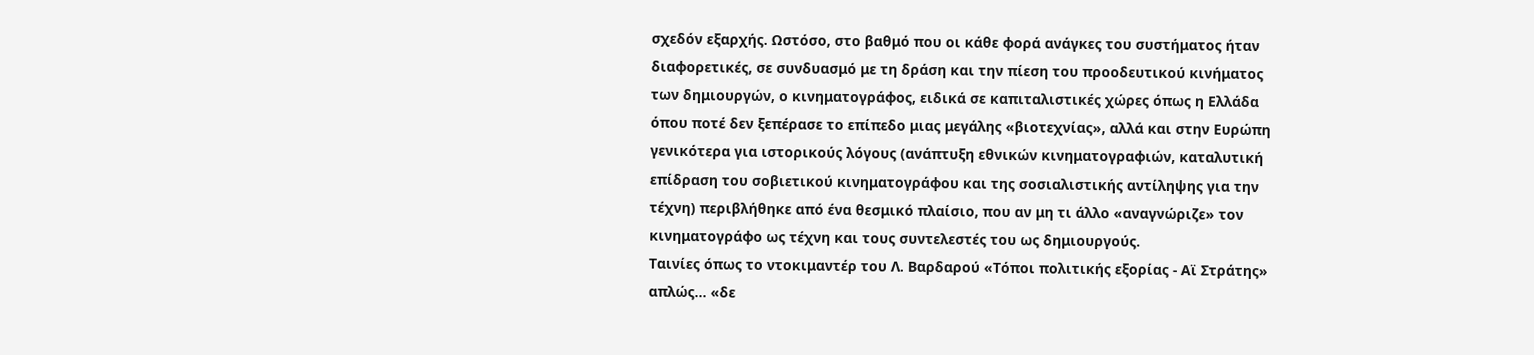σχεδόν εξαρχής. Ωστόσο, στο βαθμό που οι κάθε φορά ανάγκες του συστήματος ήταν διαφορετικές, σε συνδυασμό με τη δράση και την πίεση του προοδευτικού κινήματος των δημιουργών, ο κινηματογράφος, ειδικά σε καπιταλιστικές χώρες όπως η Ελλάδα όπου ποτέ δεν ξεπέρασε το επίπεδο μιας μεγάλης «βιοτεχνίας», αλλά και στην Ευρώπη γενικότερα για ιστορικούς λόγους (ανάπτυξη εθνικών κινηματογραφιών, καταλυτική επίδραση του σοβιετικού κινηματογράφου και της σοσιαλιστικής αντίληψης για την τέχνη) περιβλήθηκε από ένα θεσμικό πλαίσιο, που αν μη τι άλλο «αναγνώριζε» τον κινηματογράφο ως τέχνη και τους συντελεστές του ως δημιουργούς.
Ταινίες όπως το ντοκιμαντέρ του Λ. Βαρδαρού «Τόποι πολιτικής εξορίας - Αϊ Στράτης» απλώς... «δε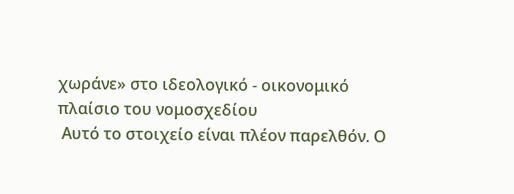χωράνε» στο ιδεολογικό - οικονομικό πλαίσιο του νομοσχεδίου
 Αυτό το στοιχείο είναι πλέον παρελθόν. Ο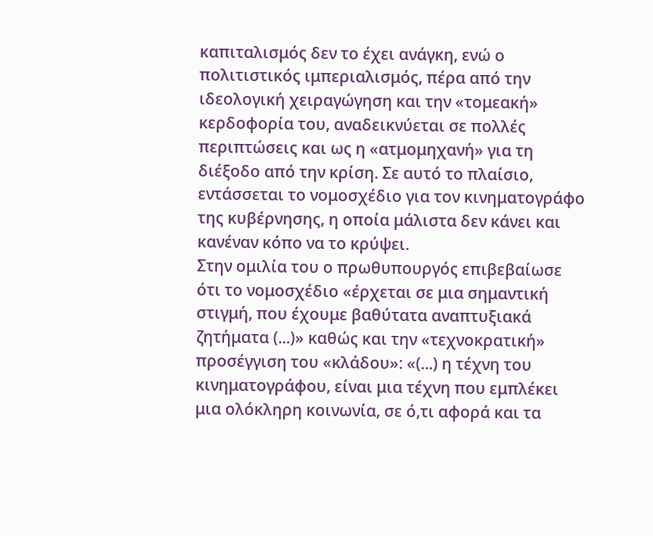καπιταλισμός δεν το έχει ανάγκη, ενώ ο πολιτιστικός ιμπεριαλισμός, πέρα από την ιδεολογική χειραγώγηση και την «τομεακή» κερδοφορία του, αναδεικνύεται σε πολλές περιπτώσεις και ως η «ατμομηχανή» για τη διέξοδο από την κρίση. Σε αυτό το πλαίσιο, εντάσσεται το νομοσχέδιο για τον κινηματογράφο της κυβέρνησης, η οποία μάλιστα δεν κάνει και κανέναν κόπο να το κρύψει.
Στην ομιλία του ο πρωθυπουργός επιβεβαίωσε ότι το νομοσχέδιο «έρχεται σε μια σημαντική στιγμή, που έχουμε βαθύτατα αναπτυξιακά ζητήματα (...)» καθώς και την «τεχνοκρατική» προσέγγιση του «κλάδου»: «(...) η τέχνη του κινηματογράφου, είναι μια τέχνη που εμπλέκει μια ολόκληρη κοινωνία, σε ό,τι αφορά και τα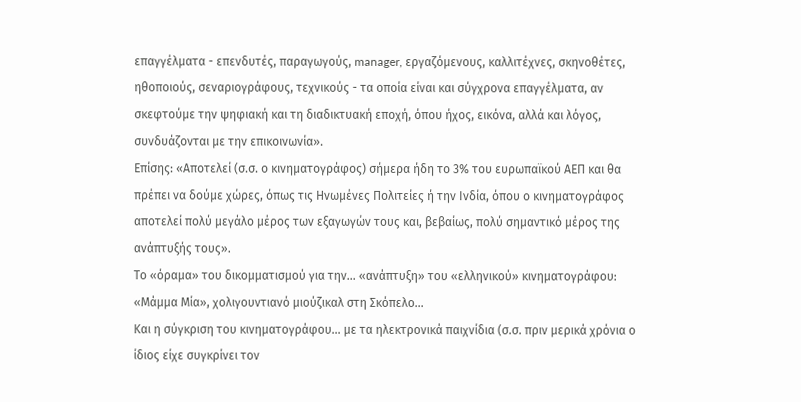επαγγέλματα - επενδυτές, παραγωγούς, manager, εργαζόμενους, καλλιτέχνες, σκηνοθέτες, ηθοποιούς, σεναριογράφους, τεχνικούς - τα οποία είναι και σύγχρονα επαγγέλματα, αν σκεφτούμε την ψηφιακή και τη διαδικτυακή εποχή, όπου ήχος, εικόνα, αλλά και λόγος, συνδυάζονται με την επικοινωνία».
Επίσης: «Αποτελεί (σ.σ. ο κινηματογράφος) σήμερα ήδη το 3% του ευρωπαϊκού ΑΕΠ και θα πρέπει να δούμε χώρες, όπως τις Ηνωμένες Πολιτείες ή την Ινδία, όπου ο κινηματογράφος αποτελεί πολύ μεγάλο μέρος των εξαγωγών τους και, βεβαίως, πολύ σημαντικό μέρος της ανάπτυξής τους».
Το «όραμα» του δικομματισμού για την... «ανάπτυξη» του «ελληνικού» κινηματογράφου: «Μάμμα Μία», χολιγουντιανό μιούζικαλ στη Σκόπελο...
Και η σύγκριση του κινηματογράφου... με τα ηλεκτρονικά παιχνίδια (σ.σ. πριν μερικά χρόνια ο ίδιος είχε συγκρίνει τον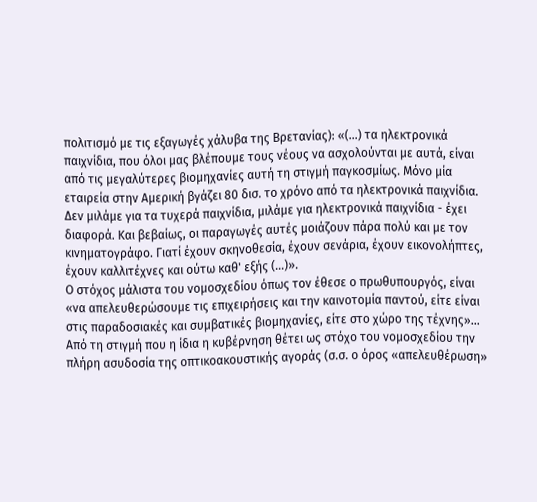πολιτισμό με τις εξαγωγές χάλυβα της Βρετανίας): «(...) τα ηλεκτρονικά παιχνίδια, που όλοι μας βλέπουμε τους νέους να ασχολούνται με αυτά, είναι από τις μεγαλύτερες βιομηχανίες αυτή τη στιγμή παγκοσμίως. Μόνο μία εταιρεία στην Αμερική βγάζει 80 δισ. το χρόνο από τα ηλεκτρονικά παιχνίδια. Δεν μιλάμε για τα τυχερά παιχνίδια, μιλάμε για ηλεκτρονικά παιχνίδια - έχει διαφορά. Και βεβαίως, οι παραγωγές αυτές μοιάζουν πάρα πολύ και με τον κινηματογράφο. Γιατί έχουν σκηνοθεσία, έχουν σενάρια, έχουν εικονολήπτες, έχουν καλλιτέχνες και ούτω καθ' εξής (...)».
Ο στόχος μάλιστα του νομοσχεδίου όπως τον έθεσε ο πρωθυπουργός, είναι «να απελευθερώσουμε τις επιχειρήσεις και την καινοτομία παντού, είτε είναι στις παραδοσιακές και συμβατικές βιομηχανίες, είτε στο χώρο της τέχνης»...
Από τη στιγμή που η ίδια η κυβέρνηση θέτει ως στόχο του νομοσχεδίου την πλήρη ασυδοσία της οπτικοακουστικής αγοράς (σ.σ. ο όρος «απελευθέρωση»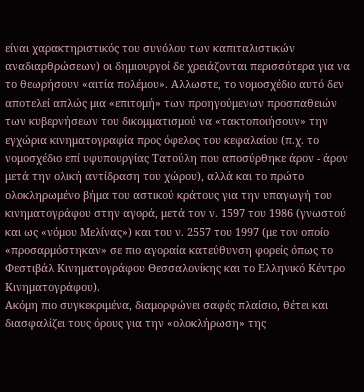είναι χαρακτηριστικός του συνόλου των καπιταλιστικών αναδιαρθρώσεων) οι δημιουργοί δε χρειάζονται περισσότερα για να το θεωρήσουν «αιτία πολέμου». Αλλωστε, το νομοσχέδιο αυτό δεν αποτελεί απλώς μια «επιτομή» των προηγούμενων προσπαθειών των κυβερνήσεων του δικομματισμού να «τακτοποιήσουν» την εγχώρια κινηματογραφία προς όφελος του κεφαλαίου (π.χ. το νομοσχέδιο επί υφυπουργίας Τατούλη που αποσύρθηκε άρον - άρον μετά την ολική αντίδραση του χώρου), αλλά και το πρώτο ολοκληρωμένο βήμα του αστικού κράτους για την υπαγωγή του κινηματογράφου στην αγορά, μετά τον ν. 1597 του 1986 (γνωστού και ως «νόμου Μελίνας») και του ν. 2557 του 1997 (με τον οποίο «προσαρμόστηκαν» σε πιο αγοραία κατεύθυνση φορείς όπως το Φεστιβάλ Κινηματογράφου Θεσσαλονίκης και το Ελληνικό Κέντρο Κινηματογράφου).
Ακόμη πιο συγκεκριμένα, διαμορφώνει σαφές πλαίσιο, θέτει και διασφαλίζει τους όρους για την «ολοκλήρωση» της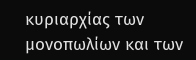κυριαρχίας των μονοπωλίων και των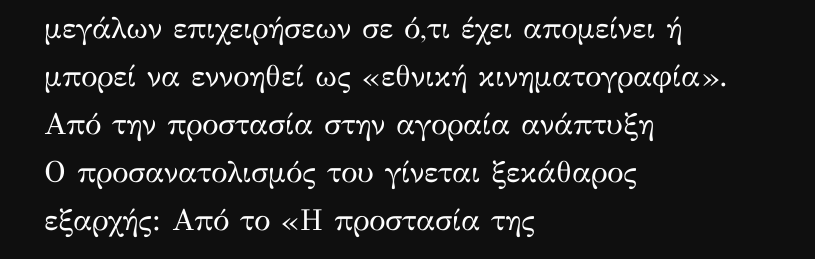μεγάλων επιχειρήσεων σε ό,τι έχει απομείνει ή μπορεί να εννοηθεί ως «εθνική κινηματογραφία».
Από την προστασία στην αγοραία ανάπτυξη
Ο προσανατολισμός του γίνεται ξεκάθαρος εξαρχής: Από το «Η προστασία της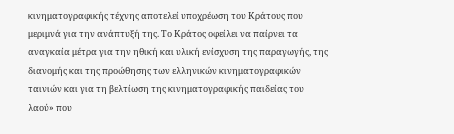κινηματογραφικής τέχνης αποτελεί υποχρέωση του Κράτους που μεριμνά για την ανάπτυξή της. Το Κράτος οφείλει να παίρνει τα αναγκαία μέτρα για την ηθική και υλική ενίσχυση της παραγωγής, της διανομής και της προώθησης των ελληνικών κινηματογραφικών ταινιών και για τη βελτίωση της κινηματογραφικής παιδείας του λαού» που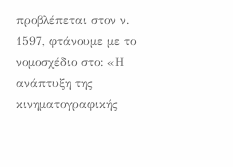προβλέπεται στον ν. 1597, φτάνουμε με το νομοσχέδιο στο: «Η ανάπτυξη της κινηματογραφικής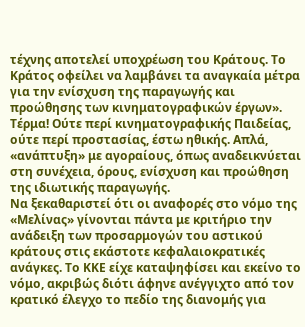τέχνης αποτελεί υποχρέωση του Κράτους. Το Κράτος οφείλει να λαμβάνει τα αναγκαία μέτρα για την ενίσχυση της παραγωγής και προώθησης των κινηματογραφικών έργων».
Τέρμα! Ούτε περί κινηματογραφικής Παιδείας, ούτε περί προστασίας, έστω ηθικής. Απλά, «ανάπτυξη» με αγοραίους, όπως αναδεικνύεται στη συνέχεια, όρους, ενίσχυση και προώθηση της ιδιωτικής παραγωγής.
Να ξεκαθαριστεί ότι οι αναφορές στο νόμο της «Μελίνας» γίνονται πάντα με κριτήριο την ανάδειξη των προσαρμογών του αστικού κράτους στις εκάστοτε κεφαλαιοκρατικές ανάγκες. Το ΚΚΕ είχε καταψηφίσει και εκείνο το νόμο, ακριβώς διότι άφηνε ανέγγιχτο από τον κρατικό έλεγχο το πεδίο της διανομής για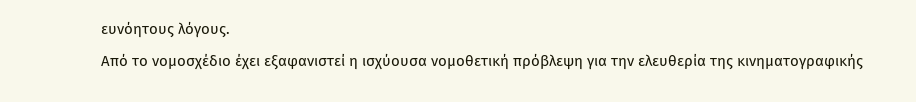ευνόητους λόγους.
Από το νομοσχέδιο έχει εξαφανιστεί η ισχύουσα νομοθετική πρόβλεψη για την ελευθερία της κινηματογραφικής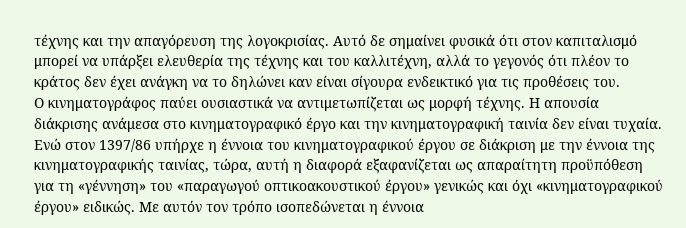τέχνης και την απαγόρευση της λογοκρισίας. Αυτό δε σημαίνει φυσικά ότι στον καπιταλισμό μπορεί να υπάρξει ελευθερία της τέχνης και του καλλιτέχνη, αλλά το γεγονός ότι πλέον το κράτος δεν έχει ανάγκη να το δηλώνει καν είναι σίγουρα ενδεικτικό για τις προθέσεις του.
Ο κινηματογράφος παύει ουσιαστικά να αντιμετωπίζεται ως μορφή τέχνης. Η απουσία διάκρισης ανάμεσα στο κινηματογραφικό έργο και την κινηματογραφική ταινία δεν είναι τυχαία. Ενώ στον 1397/86 υπήρχε η έννοια του κινηματογραφικού έργου σε διάκριση με την έννοια της κινηματογραφικής ταινίας, τώρα, αυτή η διαφορά εξαφανίζεται ως απαραίτητη προϋπόθεση για τη «γέννηση» του «παραγωγού οπτικοακουστικού έργου» γενικώς και όχι «κινηματογραφικού έργου» ειδικώς. Με αυτόν τον τρόπο ισοπεδώνεται η έννοια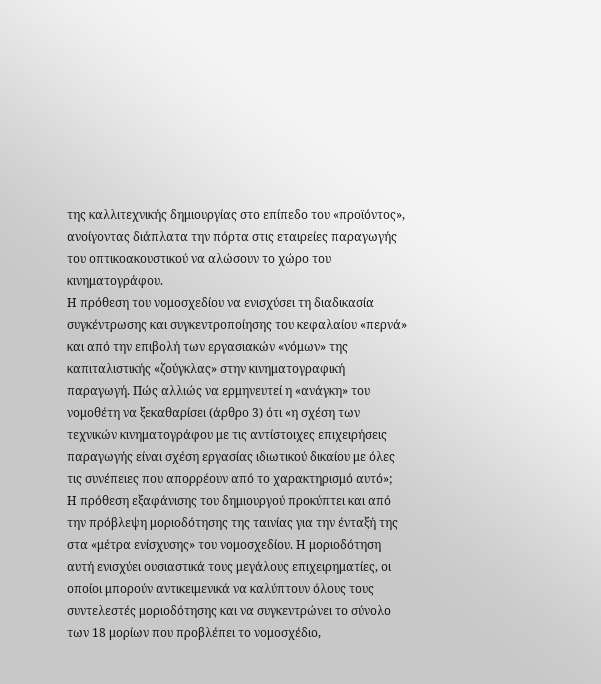της καλλιτεχνικής δημιουργίας στο επίπεδο του «προϊόντος», ανοίγοντας διάπλατα την πόρτα στις εταιρείες παραγωγής του οπτικοακουστικού να αλώσουν το χώρο του κινηματογράφου.
Η πρόθεση του νομοσχεδίου να ενισχύσει τη διαδικασία συγκέντρωσης και συγκεντροποίησης του κεφαλαίου «περνά» και από την επιβολή των εργασιακών «νόμων» της καπιταλιστικής «ζούγκλας» στην κινηματογραφική παραγωγή. Πώς αλλιώς να ερμηνευτεί η «ανάγκη» του νομοθέτη να ξεκαθαρίσει (άρθρο 3) ότι «η σχέση των τεχνικών κινηματογράφου με τις αντίστοιχες επιχειρήσεις παραγωγής είναι σχέση εργασίας ιδιωτικού δικαίου με όλες τις συνέπειες που απορρέουν από το χαρακτηρισμό αυτό»;
Η πρόθεση εξαφάνισης του δημιουργού προκύπτει και από την πρόβλεψη μοριοδότησης της ταινίας για την ένταξή της στα «μέτρα ενίσχυσης» του νομοσχεδίου. Η μοριοδότηση αυτή ενισχύει ουσιαστικά τους μεγάλους επιχειρηματίες, οι οποίοι μπορούν αντικειμενικά να καλύπτουν όλους τους συντελεστές μοριοδότησης και να συγκεντρώνει το σύνολο των 18 μορίων που προβλέπει το νομοσχέδιο,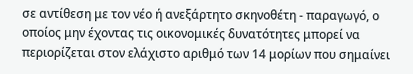σε αντίθεση με τον νέο ή ανεξάρτητο σκηνοθέτη - παραγωγό, ο οποίος μην έχοντας τις οικονομικές δυνατότητες μπορεί να περιορίζεται στον ελάχιστο αριθμό των 14 μορίων που σημαίνει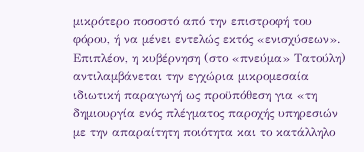μικρότερο ποσοστό από την επιστροφή του φόρου, ή να μένει εντελώς εκτός «ενισχύσεων».
Επιπλέον, η κυβέρνηση (στο «πνεύμα» Τατούλη) αντιλαμβάνεται την εγχώρια μικρομεσαία ιδιωτική παραγωγή ως προϋπόθεση για «τη δημιουργία ενός πλέγματος παροχής υπηρεσιών με την απαραίτητη ποιότητα και το κατάλληλο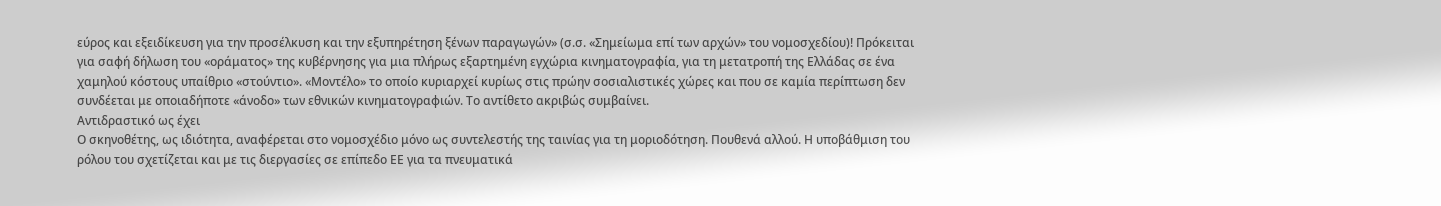εύρος και εξειδίκευση για την προσέλκυση και την εξυπηρέτηση ξένων παραγωγών» (σ.σ. «Σημείωμα επί των αρχών» του νομοσχεδίου)! Πρόκειται για σαφή δήλωση του «οράματος» της κυβέρνησης για μια πλήρως εξαρτημένη εγχώρια κινηματογραφία, για τη μετατροπή της Ελλάδας σε ένα χαμηλού κόστους υπαίθριο «στούντιο». «Μοντέλο» το οποίο κυριαρχεί κυρίως στις πρώην σοσιαλιστικές χώρες και που σε καμία περίπτωση δεν συνδέεται με οποιαδήποτε «άνοδο» των εθνικών κινηματογραφιών. Το αντίθετο ακριβώς συμβαίνει.
Αντιδραστικό ως έχει
Ο σκηνοθέτης, ως ιδιότητα, αναφέρεται στο νομοσχέδιο μόνο ως συντελεστής της ταινίας για τη μοριοδότηση. Πουθενά αλλού. Η υποβάθμιση του ρόλου του σχετίζεται και με τις διεργασίες σε επίπεδο ΕΕ για τα πνευματικά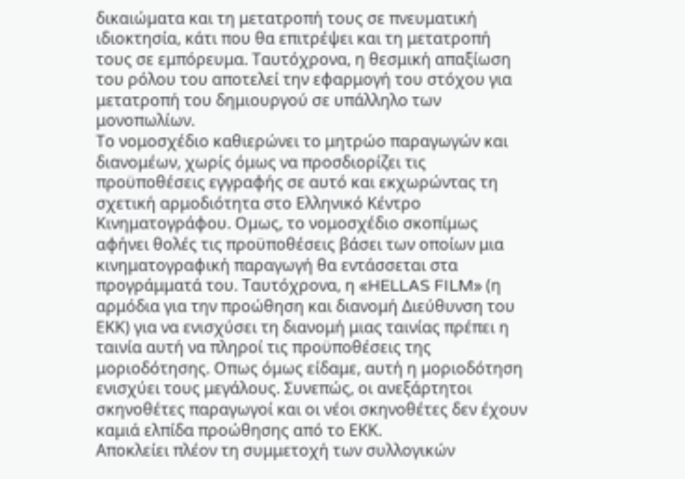δικαιώματα και τη μετατροπή τους σε πνευματική ιδιοκτησία, κάτι που θα επιτρέψει και τη μετατροπή τους σε εμπόρευμα. Ταυτόχρονα, η θεσμική απαξίωση του ρόλου του αποτελεί την εφαρμογή του στόχου για μετατροπή του δημιουργού σε υπάλληλο των μονοπωλίων.
Το νομοσχέδιο καθιερώνει το μητρώο παραγωγών και διανομέων, χωρίς όμως να προσδιορίζει τις προϋποθέσεις εγγραφής σε αυτό και εκχωρώντας τη σχετική αρμοδιότητα στο Ελληνικό Κέντρο Κινηματογράφου. Ομως, το νομοσχέδιο σκοπίμως αφήνει θολές τις προϋποθέσεις βάσει των οποίων μια κινηματογραφική παραγωγή θα εντάσσεται στα προγράμματά του. Ταυτόχρονα, η «HELLAS FILM» (η αρμόδια για την προώθηση και διανομή Διεύθυνση του ΕΚΚ) για να ενισχύσει τη διανομή μιας ταινίας πρέπει η ταινία αυτή να πληροί τις προϋποθέσεις της μοριοδότησης. Οπως όμως είδαμε, αυτή η μοριοδότηση ενισχύει τους μεγάλους. Συνεπώς, οι ανεξάρτητοι σκηνοθέτες παραγωγοί και οι νέοι σκηνοθέτες δεν έχουν καμιά ελπίδα προώθησης από το ΕΚΚ.
Αποκλείει πλέον τη συμμετοχή των συλλογικών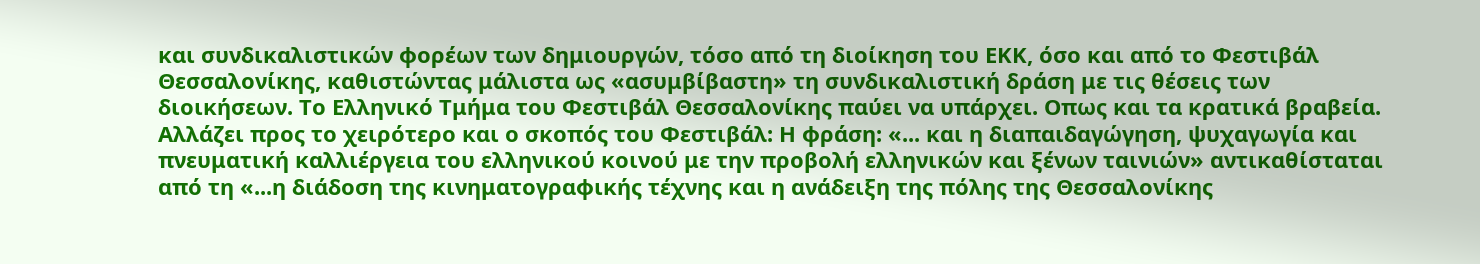και συνδικαλιστικών φορέων των δημιουργών, τόσο από τη διοίκηση του ΕΚΚ, όσο και από το Φεστιβάλ Θεσσαλονίκης, καθιστώντας μάλιστα ως «ασυμβίβαστη» τη συνδικαλιστική δράση με τις θέσεις των διοικήσεων. Το Ελληνικό Τμήμα του Φεστιβάλ Θεσσαλονίκης παύει να υπάρχει. Οπως και τα κρατικά βραβεία. Αλλάζει προς το χειρότερο και ο σκοπός του Φεστιβάλ: Η φράση: «... και η διαπαιδαγώγηση, ψυχαγωγία και πνευματική καλλιέργεια του ελληνικού κοινού με την προβολή ελληνικών και ξένων ταινιών» αντικαθίσταται από τη «...η διάδοση της κινηματογραφικής τέχνης και η ανάδειξη της πόλης της Θεσσαλονίκης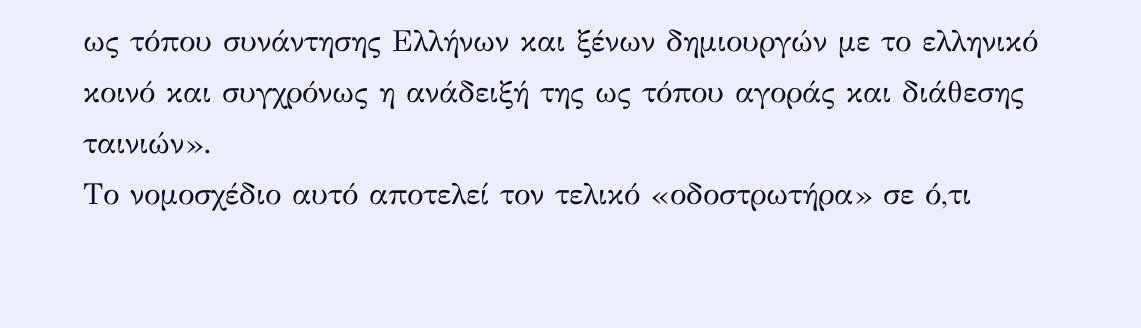ως τόπου συνάντησης Ελλήνων και ξένων δημιουργών με το ελληνικό κοινό και συγχρόνως η ανάδειξή της ως τόπου αγοράς και διάθεσης ταινιών».
Το νομοσχέδιο αυτό αποτελεί τον τελικό «οδοστρωτήρα» σε ό,τι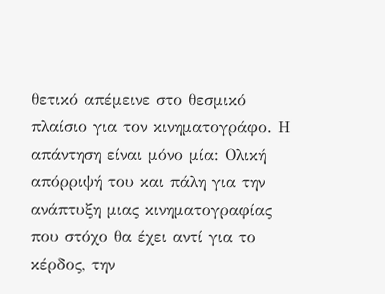θετικό απέμεινε στο θεσμικό πλαίσιο για τον κινηματογράφο. Η απάντηση είναι μόνο μία: Ολική απόρριψή του και πάλη για την ανάπτυξη μιας κινηματογραφίας που στόχο θα έχει αντί για το κέρδος, την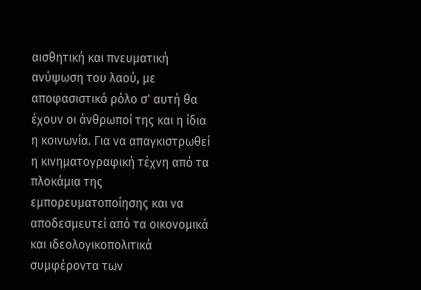αισθητική και πνευματική ανύψωση του λαού, με αποφασιστικό ρόλο σ' αυτή θα έχουν οι άνθρωποί της και η ίδια η κοινωνία. Για να απαγκιστρωθεί η κινηματογραφική τέχνη από τα πλοκάμια της εμπορευματοποίησης και να αποδεσμευτεί από τα οικονομικά και ιδεολογικοπολιτικά συμφέροντα των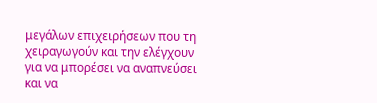μεγάλων επιχειρήσεων που τη χειραγωγούν και την ελέγχουν για να μπορέσει να αναπνεύσει και να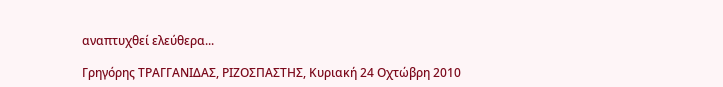αναπτυχθεί ελεύθερα...

Γρηγόρης ΤΡΑΓΓΑΝΙΔΑΣ, ΡΙΖΟΣΠΑΣΤΗΣ, Κυριακή 24 Οχτώβρη 2010